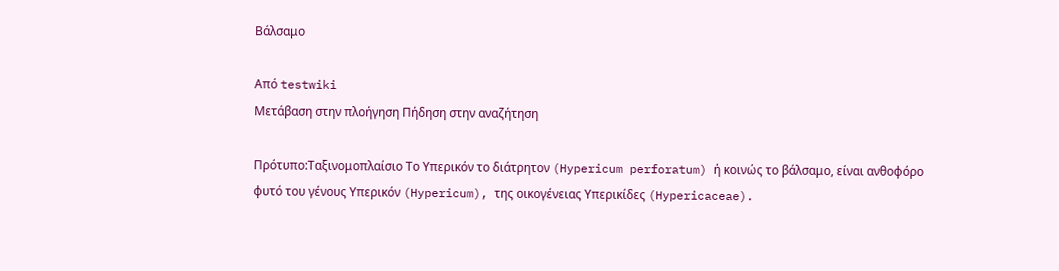Βάλσαμο

Από testwiki
Μετάβαση στην πλοήγηση Πήδηση στην αναζήτηση

Πρότυπο:Ταξινομοπλαίσιο Το Υπερικόν το διάτρητον (Hypericum perforatum) ή κοινώς το βάλσαμο, είναι ανθοφόρο φυτό του γένους Υπερικόν (Hypericum), της οικογένειας Υπερικίδες (Hypericaceae).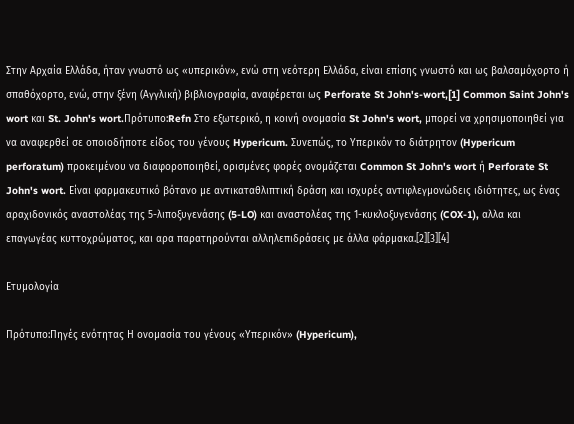Στην Αρχαία Ελλάδα, ήταν γνωστό ως «υπερικόν», ενώ στη νεότερη Ελλάδα, είναι επίσης γνωστό και ως βαλσαμόχορτο ή σπαθόχορτο, ενώ, στην ξένη (Αγγλική) βιβλιογραφία, αναφέρεται ως Perforate St John's-wort,[1] Common Saint John's wort και St. John's wort.Πρότυπο:Refn Στο εξωτερικό, η κοινή ονομασία St John's wort, μπορεί να χρησιμοποιηθεί για να αναφερθεί σε οποιοδήποτε είδος του γένους Hypericum. Συνεπώς, το Υπερικόν το διάτρητον (Hypericum perforatum) προκειμένου να διαφοροποιηθεί, ορισμένες φορές ονομάζεται Common St John's wort ή Perforate St John's wort. Είναι φαρμακευτικό βότανο με αντικαταθλιπτική δράση και ισχυρές αντιφλεγμονώδεις ιδιότητες, ως ένας αραχιδονικός αναστολέας της 5-λιποξυγενάσης (5-LO) και αναστολέας της 1-κυκλοξυγενάσης (COX-1), αλλα και επαγωγέας κυττοχρώματος, και αρα παρατηρούνται αλληλεπιδράσεις με άλλα φάρμακα.[2][3][4]

Ετυμολογία

Πρότυπο:Πηγές ενότητας Η ονομασία του γένους «Υπερικόν» (Hypericum),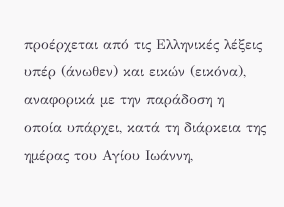προέρχεται από τις Ελληνικές λέξεις υπέρ (άνωθεν) και εικών (εικόνα), αναφορικά με την παράδοση η οποία υπάρχει, κατά τη διάρκεια της ημέρας του Αγίου Ιωάννη,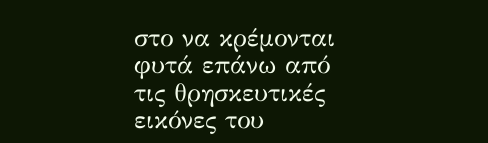στο να κρέμονται φυτά επάνω από τις θρησκευτικές εικόνες του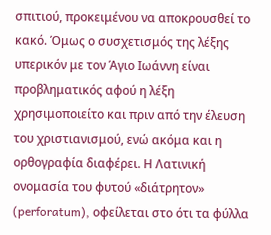σπιτιού, προκειμένου να αποκρουσθεί το κακό. Όμως ο συσχετισμός της λέξης υπερικόν με τον Άγιο Ιωάννη είναι προβληματικός αφού η λέξη χρησιμοποιείτο και πριν από την έλευση του χριστιανισμού, ενώ ακόμα και η ορθογραφία διαφέρει. Η Λατινική ονομασία του φυτού «διάτρητον» (perforatum), οφείλεται στο ότι τα φύλλα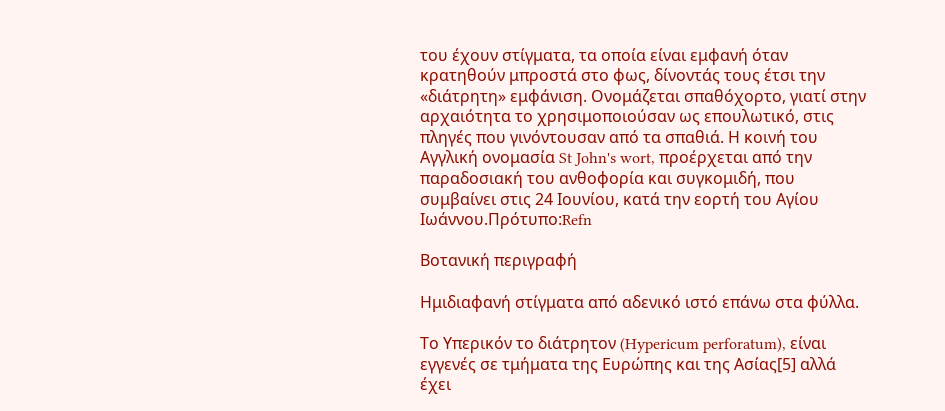του έχουν στίγματα, τα οποία είναι εμφανή όταν κρατηθούν μπροστά στο φως, δίνοντάς τους έτσι την «διάτρητη» εμφάνιση. Ονομάζεται σπαθόχορτο, γιατί στην αρχαιότητα το χρησιμοποιούσαν ως επουλωτικό, στις πληγές που γινόντουσαν από τα σπαθιά. Η κοινή του Αγγλική ονομασία St John's wort, προέρχεται από την παραδοσιακή του ανθοφορία και συγκομιδή, που συμβαίνει στις 24 Ιουνίου, κατά την εορτή του Αγίου Ιωάννου.Πρότυπο:Refn

Βοτανική περιγραφή

Ημιδιαφανή στίγματα από αδενικό ιστό επάνω στα φύλλα.

Το Υπερικόν το διάτρητον (Hypericum perforatum), είναι εγγενές σε τμήματα της Ευρώπης και της Ασίας[5] αλλά έχει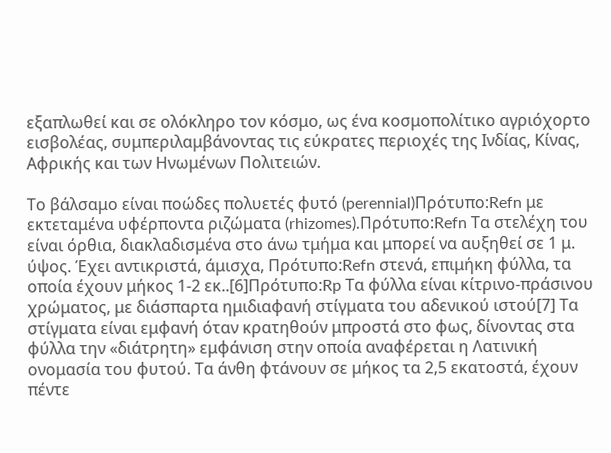εξαπλωθεί και σε ολόκληρο τον κόσμο, ως ένα κοσμοπολίτικο αγριόχορτο εισβολέας, συμπεριλαμβάνοντας τις εύκρατες περιοχές της Ινδίας, Κίνας, Αφρικής και των Ηνωμένων Πολιτειών.

Το βάλσαμο είναι ποώδες πολυετές φυτό (perennial)Πρότυπο:Refn με εκτεταμένα υφέρποντα ριζώματα (rhizomes).Πρότυπο:Refn Τα στελέχη του είναι όρθια, διακλαδισμένα στο άνω τμήμα και μπορεί να αυξηθεί σε 1 μ. ύψος. Έχει αντικριστά, άμισχα, Πρότυπο:Refn στενά, επιμήκη φύλλα, τα οποία έχουν μήκος 1-2 εκ..[6]Πρότυπο:Rp Τα φύλλα είναι κίτρινο-πράσινου χρώματος, με διάσπαρτα ημιδιαφανή στίγματα του αδενικού ιστού[7] Τα στίγματα είναι εμφανή όταν κρατηθούν μπροστά στο φως, δίνοντας στα φύλλα την «διάτρητη» εμφάνιση στην οποία αναφέρεται η Λατινική ονομασία του φυτού. Τα άνθη φτάνουν σε μήκος τα 2,5 εκατοστά, έχουν πέντε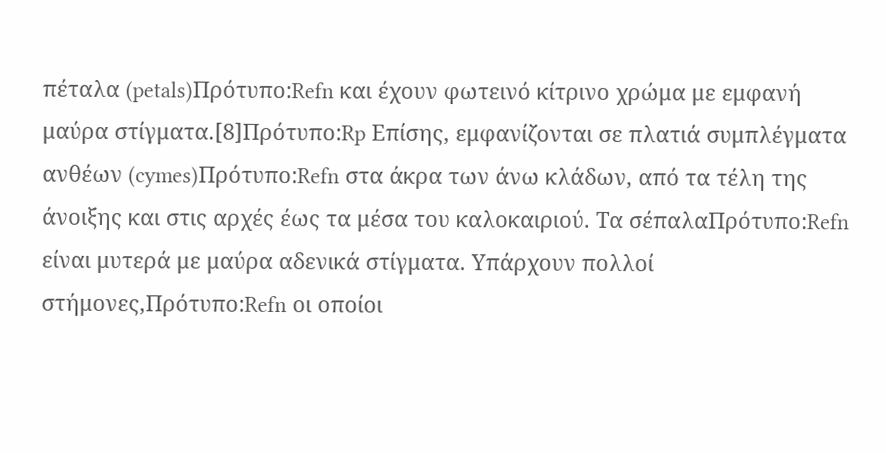πέταλα (petals)Πρότυπο:Refn και έχουν φωτεινό κίτρινο χρώμα με εμφανή μαύρα στίγματα.[8]Πρότυπο:Rp Επίσης, εμφανίζονται σε πλατιά συμπλέγματα ανθέων (cymes)Πρότυπο:Refn στα άκρα των άνω κλάδων, από τα τέλη της άνοιξης και στις αρχές έως τα μέσα του καλοκαιριού. Τα σέπαλαΠρότυπο:Refn είναι μυτερά με μαύρα αδενικά στίγματα. Υπάρχουν πολλοί στήμονες,Πρότυπο:Refn οι οποίοι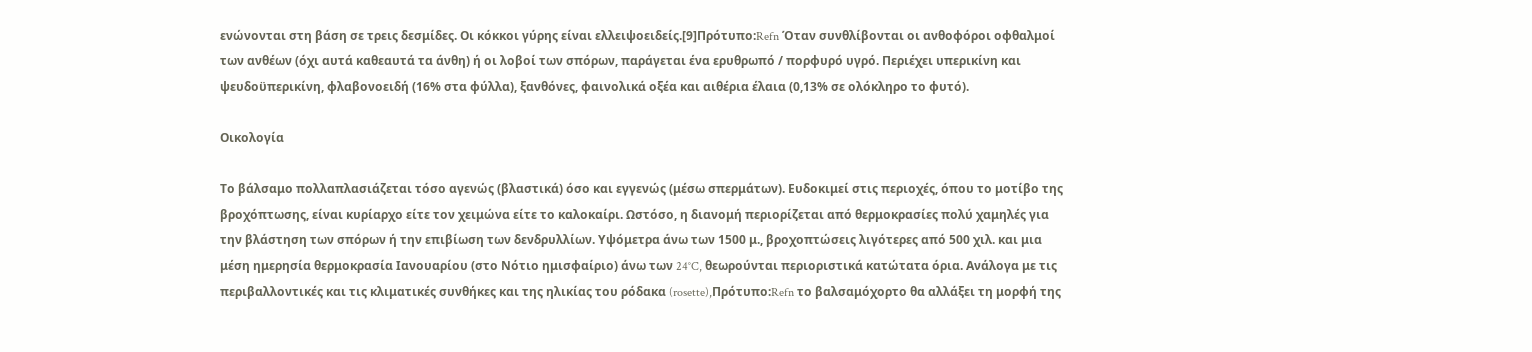ενώνονται στη βάση σε τρεις δεσμίδες. Οι κόκκοι γύρης είναι ελλειψοειδείς.[9]Πρότυπο:Refn Όταν συνθλίβονται οι ανθοφόροι οφθαλμοί των ανθέων (όχι αυτά καθεαυτά τα άνθη) ή οι λοβοί των σπόρων, παράγεται ένα ερυθρωπό / πορφυρό υγρό. Περιέχει υπερικίνη και ψευδοϋπερικίνη, φλαβονοειδή (16% στα φύλλα), ξανθόνες, φαινολικά οξέα και αιθέρια έλαια (0,13% σε ολόκληρο το φυτό).

Οικολογία

Το βάλσαμο πολλαπλασιάζεται τόσο αγενώς (βλαστικά) όσο και εγγενώς (μέσω σπερμάτων). Ευδοκιμεί στις περιοχές, όπου το μοτίβο της βροχόπτωσης, είναι κυρίαρχο είτε τον χειμώνα είτε το καλοκαίρι. Ωστόσο, η διανομή περιορίζεται από θερμοκρασίες πολύ χαμηλές για την βλάστηση των σπόρων ή την επιβίωση των δενδρυλλίων. Υψόμετρα άνω των 1500 μ., βροχοπτώσεις λιγότερες από 500 χιλ. και μια μέση ημερησία θερμοκρασία Ιανουαρίου (στο Νότιο ημισφαίριο) άνω των 24°C, θεωρούνται περιοριστικά κατώτατα όρια. Ανάλογα με τις περιβαλλοντικές και τις κλιματικές συνθήκες και της ηλικίας του ρόδακα (rosette),Πρότυπο:Refn το βαλσαμόχορτο θα αλλάξει τη μορφή της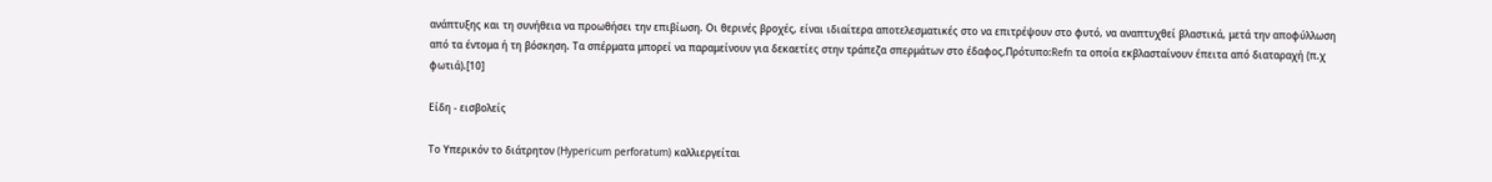ανάπτυξης και τη συνήθεια να προωθήσει την επιβίωση. Οι θερινές βροχές, είναι ιδιαίτερα αποτελεσματικές στο να επιτρέψουν στο φυτό, να αναπτυχθεί βλαστικά, μετά την αποφύλλωση από τα έντομα ή τη βόσκηση. Τα σπέρματα μπορεί να παραμείνουν για δεκαετίες στην τράπεζα σπερμάτων στο έδαφος,Πρότυπο:Refn τα οποία εκβλασταίνουν έπειτα από διαταραχή (π.χ φωτιά).[10]

Είδη - εισβολείς

Το Υπερικόν το διάτρητον (Hypericum perforatum) καλλιεργείται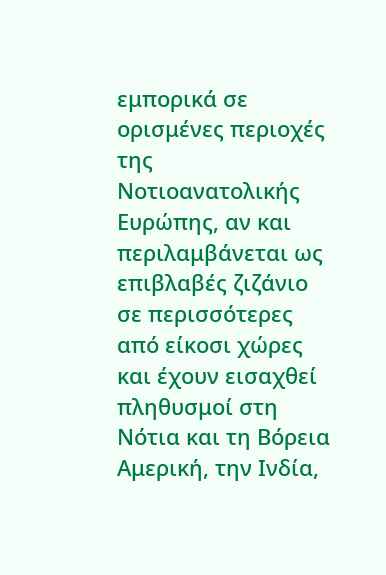εμπορικά σε ορισμένες περιοχές της Νοτιοανατολικής Ευρώπης, αν και περιλαμβάνεται ως επιβλαβές ζιζάνιο σε περισσότερες από είκοσι χώρες και έχουν εισαχθεί πληθυσμοί στη Νότια και τη Βόρεια Αμερική, την Ινδία,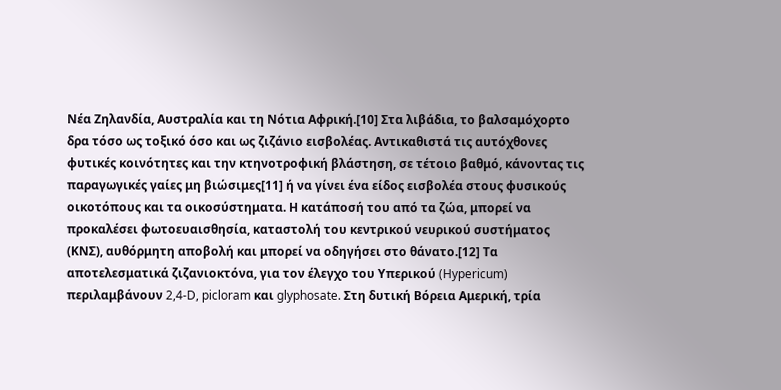Νέα Ζηλανδία, Αυστραλία και τη Νότια Αφρική.[10] Στα λιβάδια, το βαλσαμόχορτο δρα τόσο ως τοξικό όσο και ως ζιζάνιο εισβολέας. Αντικαθιστά τις αυτόχθονες φυτικές κοινότητες και την κτηνοτροφική βλάστηση, σε τέτοιο βαθμό, κάνοντας τις παραγωγικές γαίες μη βιώσιμες[11] ή να γίνει ένα είδος εισβολέα στους φυσικούς οικοτόπους και τα οικοσύστηματα. Η κατάποσή του από τα ζώα, μπορεί να προκαλέσει φωτοευαισθησία, καταστολή του κεντρικού νευρικού συστήματος (ΚΝΣ), αυθόρμητη αποβολή και μπορεί να οδηγήσει στο θάνατο.[12] Τα αποτελεσματικά ζιζανιοκτόνα, για τον έλεγχο του Υπερικού (Hypericum) περιλαμβάνουν 2,4-D, picloram και glyphosate. Στη δυτική Βόρεια Αμερική, τρία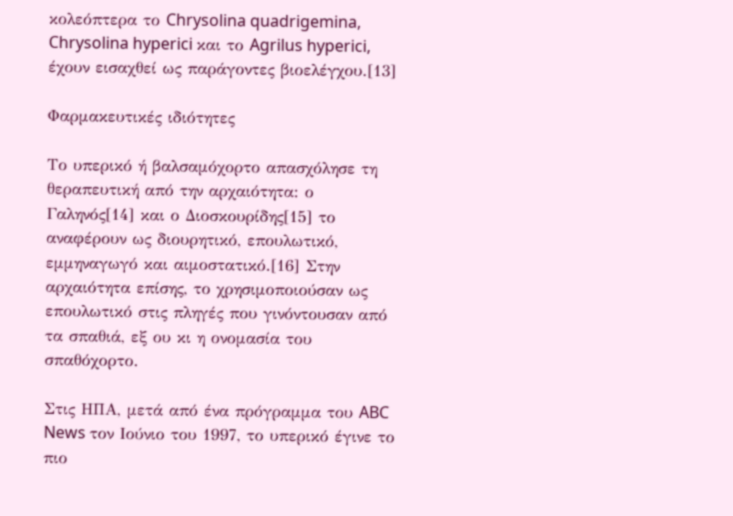κολεόπτερα το Chrysolina quadrigemina, Chrysolina hyperici και το Agrilus hyperici, έχουν εισαχθεί ως παράγοντες βιοελέγχου.[13]

Φαρμακευτικές ιδιότητες

Το υπερικό ή βαλσαμόχορτο απασχόλησε τη θεραπευτική από την αρχαιότητα: ο Γαληνός[14] και ο Διοσκουρίδης[15] το αναφέρουν ως διουρητικό, επουλωτικό, εμμηναγωγό και αιμοστατικό.[16] Στην αρχαιότητα επίσης, το χρησιμοποιούσαν ως επουλωτικό στις πληγές που γινόντουσαν από τα σπαθιά, εξ ου κι η ονομασία του σπαθόχορτο.

Στις ΗΠΑ, μετά από ένα πρόγραμμα του ABC News τον Ιούνιο του 1997, το υπερικό έγινε το πιο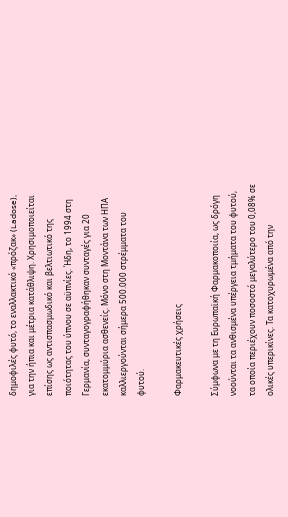δημοφιλές φυτό, το εναλλακτικό «πρόζακ» (Ladose), για την ήπια και μέτρια κατάθλιψη. Χρησιμοποιείται επίσης ως αντισπασμωδικό και βελτιωτικό της ποιότητας του ύπνου σε αϋπνίες. Ήδη, το 1994 στη Γερμανία, συνταγογραφήθηκαν συνταγές για 20 εκατομμύρια ασθενείς. Μόνο στη Μοντάνα των ΗΠΑ καλλιεργούνται σήμερα 500.000 στρέμματα του φυτού.

Φαρμακευτικές χρήσεις

Σύμφωνα με τη Ευρωπαϊκή Φαρμακοποιία, ως δρόγη νοούνται τα ανθισμένα υπέργεια τμήματα του φυτού, τα οποία περιέχουν ποσοστό μεγαλύτερο του 0,08% σε ολικές υπερικίνες. Τα κατοχυρωμένα από την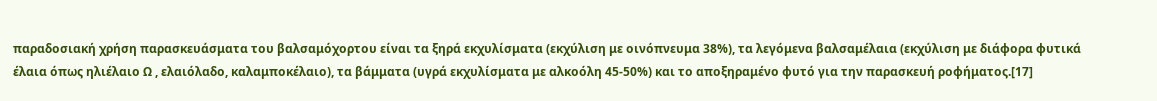παραδοσιακή χρήση παρασκευάσματα του βαλσαμόχορτου είναι τα ξηρά εκχυλίσματα (εκχύλιση με οινόπνευμα 38%), τα λεγόμενα βαλσαμέλαια (εκχύλιση με διάφορα φυτικά έλαια όπως ηλιέλαιο Ω , ελαιόλαδο, καλαμποκέλαιο), τα βάμματα (υγρά εκχυλίσματα με αλκοόλη 45-50%) και το αποξηραμένο φυτό για την παρασκευή ροφήματος.[17]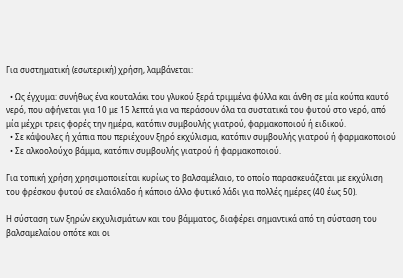Για συστηματική (εσωτερική) χρήση, λαμβάνεται:

  • Ως έγχυμα: συνήθως ένα κουταλάκι του γλυκού ξερά τριμμένα φύλλα και άνθη σε μία κούπα καυτό νερό, που αφήνεται για 10 με 15 λεπτά για να περάσουν όλα τα συστατικά του φυτού στο νερό, από μία μέχρι τρεις φορές την ημέρα, κατόπιν συμβουλής γιατρού, φαρμακοποιού ή ειδικού.
  • Σε κάψουλες ή χάπια που περιέχουν ξηρό εκχύλισμα, κατόπιν συμβουλής γιατρού ή φαρμακοποιού
  • Σε αλκοολούχο βάμμα, κατόπιν συμβουλής γιατρού ή φαρμακοποιού.

Για τοπική χρήση χρησιμοποιείται κυρίως το βαλσαμέλαιο, το οποίο παρασκευάζεται με εκχύλιση του φρέσκου φυτού σε ελαιόλαδο ή κάποιο άλλο φυτικό λάδι για πολλές ημέρες (40 έως 50).

Η σύσταση των ξηρών εκχυλισμάτων και του βάμματος, διαφέρει σημαντικά από τη σύσταση του βαλσαμελαίου οπότε και οι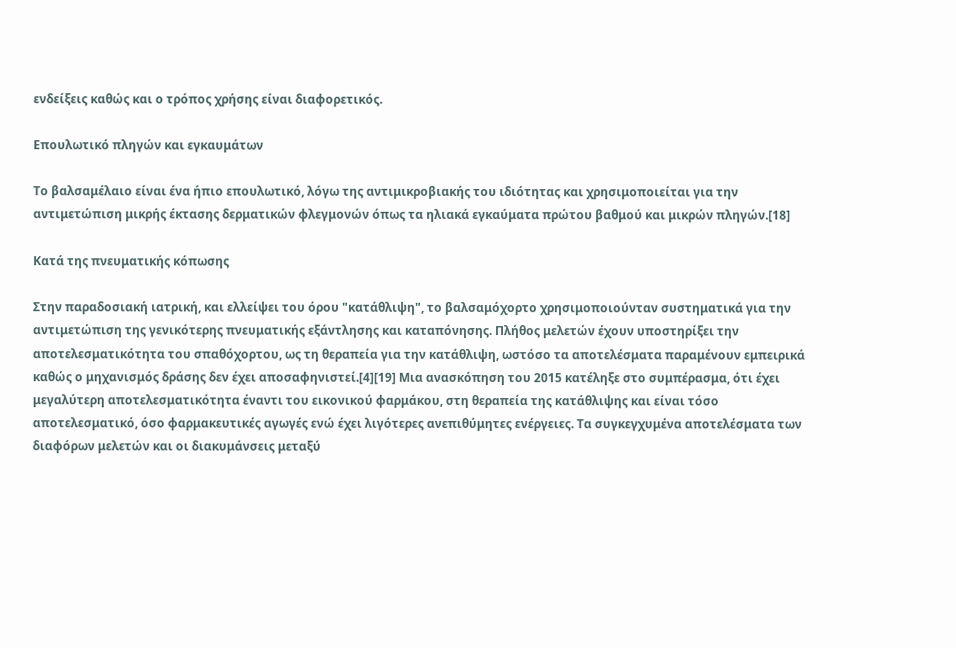ενδείξεις καθώς και ο τρόπος χρήσης είναι διαφορετικός.

Επουλωτικό πληγών και εγκαυμάτων

Το βαλσαμέλαιο είναι ένα ήπιο επουλωτικό, λόγω της αντιμικροβιακής του ιδιότητας και χρησιμοποιείται για την αντιμετώπιση μικρής έκτασης δερματικών φλεγμονών όπως τα ηλιακά εγκαύματα πρώτου βαθμού και μικρών πληγών.[18]

Κατά της πνευματικής κόπωσης

Στην παραδοσιακή ιατρική, και ελλείψει του όρου "κατάθλιψη", το βαλσαμόχορτο χρησιμοποιούνταν συστηματικά για την αντιμετώπιση της γενικότερης πνευματικής εξάντλησης και καταπόνησης. Πλήθος μελετών έχουν υποστηρίξει την αποτελεσματικότητα του σπαθόχορτου, ως τη θεραπεία για την κατάθλιψη, ωστόσο τα αποτελέσματα παραμένουν εμπειρικά καθώς ο μηχανισμός δράσης δεν έχει αποσαφηνιστεί.[4][19] Μια ανασκόπηση του 2015 κατέληξε στο συμπέρασμα, ότι έχει μεγαλύτερη αποτελεσματικότητα έναντι του εικονικού φαρμάκου, στη θεραπεία της κατάθλιψης και είναι τόσο αποτελεσματικό, όσο φαρμακευτικές αγωγές ενώ έχει λιγότερες ανεπιθύμητες ενέργειες. Τα συγκεγχυμένα αποτελέσματα των διαφόρων μελετών και οι διακυμάνσεις μεταξύ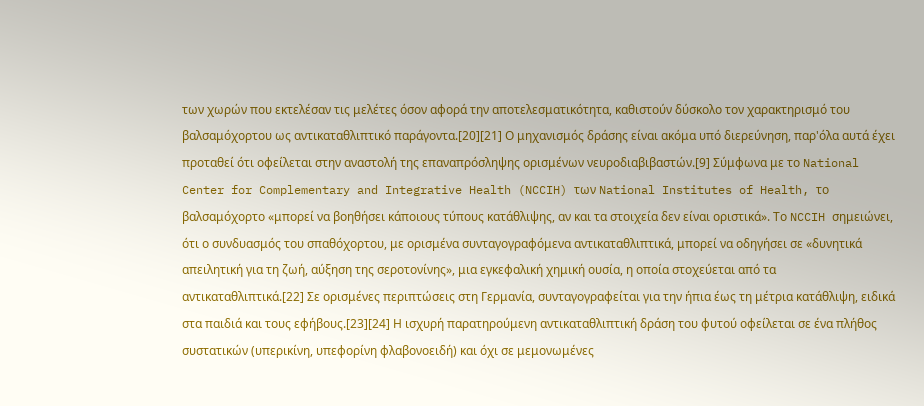των χωρών που εκτελέσαν τις μελέτες όσον αφορά την αποτελεσματικότητα, καθιστούν δύσκολο τον χαρακτηρισμό του βαλσαμόχορτου ως αντικαταθλιπτικό παράγοντα.[20][21] Ο μηχανισμός δράσης είναι ακόμα υπό διερεύνηση, παρ'όλα αυτά έχει προταθεί ότι οφείλεται στην αναστολή της επαναπρόσληψης ορισμένων νευροδιαβιβαστών.[9] Σύμφωνα με το National Center for Complementary and Integrative Health (NCCIH) των National Institutes of Health, το βαλσαμόχορτο «μπορεί να βοηθήσει κάποιους τύπους κατάθλιψης, αν και τα στοιχεία δεν είναι οριστικά». Το NCCIH σημειώνει, ότι ο συνδυασμός του σπαθόχορτου, με ορισμένα συνταγογραφόμενα αντικαταθλιπτικά, μπορεί να οδηγήσει σε «δυνητικά απειλητική για τη ζωή, αύξηση της σεροτονίνης», μια εγκεφαλική χημική ουσία, η οποία στοχεύεται από τα αντικαταθλιπτικά.[22] Σε ορισμένες περιπτώσεις στη Γερμανία, συνταγογραφείται για την ήπια έως τη μέτρια κατάθλιψη, ειδικά στα παιδιά και τους εφήβους.[23][24] Η ισχυρή παρατηρούμενη αντικαταθλιπτική δράση του φυτού οφείλεται σε ένα πλήθος συστατικών (υπερικίνη, υπεφορίνη φλαβονοειδή) και όχι σε μεμονωμένες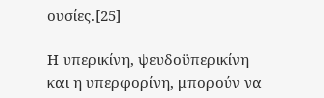ουσίες.[25]

Η υπερικίνη, ψευδοϋπερικίνη και η υπερφορίνη, μπορούν να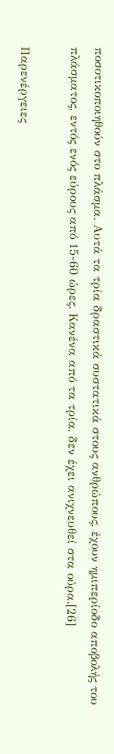ποσοτικοποιηθούν στο πλάσμα. Αυτά τα τρία δραστικά συστατικά στους ανθρώπους, έχουν ημιπερίοδο αποβολής του πλάσματος, εντός ενός εύρους από 15-60 ώρες. Κανένα από τα τρία, δεν έχει ανιχνευθεί στα ούρα.[26]

Παρενέργειες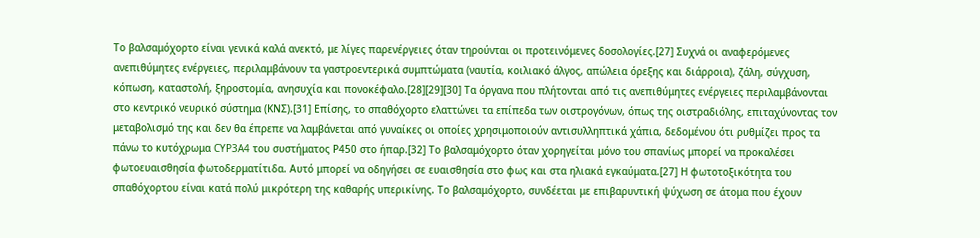Το βαλσαμόχορτο είναι γενικά καλά ανεκτό, με λίγες παρενέργειες όταν τηρούνται οι προτεινόμενες δοσολογίες.[27] Συχνά οι αναφερόμενες ανεπιθύμητες ενέργειες, περιλαμβάνουν τα γαστροεντερικά συμπτώματα (ναυτία, κοιλιακό άλγος, απώλεια όρεξης και διάρροια), ζάλη, σύγχυση, κόπωση, καταστολή, ξηροστομία, ανησυχία και πονοκέφαλο.[28][29][30] Τα όργανα που πλήτονται από τις ανεπιθύμητες ενέργειες περιλαμβάνονται στο κεντρικό νευρικό σύστημα (ΚΝΣ).[31] Επίσης, το σπαθόχορτο ελαττώνει τα επίπεδα των οιστρογόνων, όπως της οιστραδιόλης, επιταχύνοντας τον μεταβολισμό της και δεν θα έπρεπε να λαμβάνεται από γυναίκες οι οποίες χρησιμοποιούν αντισυλληπτικά χάπια, δεδομένου ότι ρυθμίζει προς τα πάνω το κυτόχρωμα CYP3A4 του συστήματος Ρ450 στο ήπαρ.[32] Το βαλσαμόχορτο όταν χορηγείται μόνο του σπανίως μπορεί να προκαλέσει φωτοευαισθησία φωτοδερματίτιδα. Αυτό μπορεί να οδηγήσει σε ευαισθησία στο φως και στα ηλιακά εγκαύματα.[27] Η φωτοτοξικότητα του σπαθόχορτου είναι κατά πολύ μικρότερη της καθαρής υπερικίνης. Το βαλσαμόχορτο, συνδέεται με επιβαρυντική ψύχωση σε άτομα που έχουν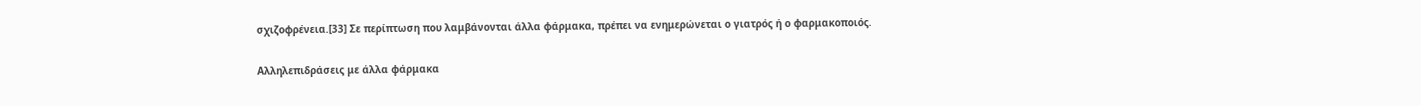σχιζοφρένεια.[33] Σε περίπτωση που λαμβάνονται άλλα φάρμακα, πρέπει να ενημερώνεται ο γιατρός ή ο φαρμακοποιός.

Αλληλεπιδράσεις με άλλα φάρμακα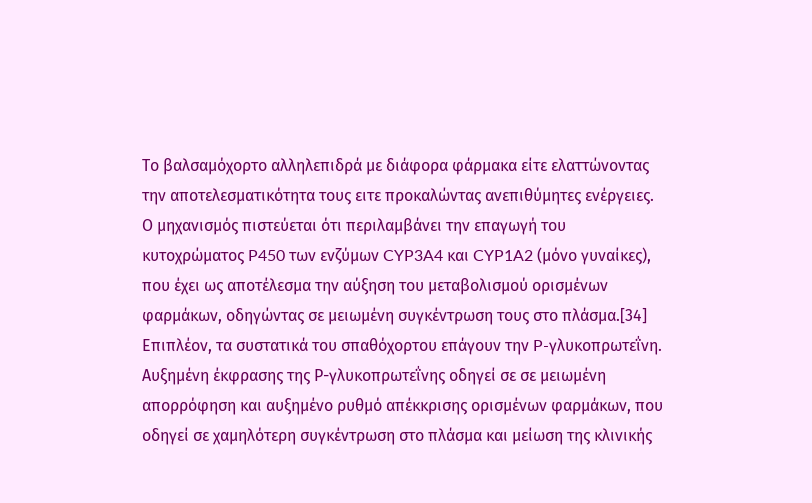Το βαλσαμόχορτο αλληλεπιδρά με διάφορα φάρμακα είτε ελαττώνοντας την αποτελεσματικότητα τους ειτε προκαλώντας ανεπιθύμητες ενέργειες. Ο μηχανισμός πιστεύεται ότι περιλαμβάνει την επαγωγή του κυτοχρώματος P450 των ενζύμων CYP3A4 και CYP1A2 (μόνο γυναίκες), που έχει ως αποτέλεσμα την αύξηση του μεταβολισμού ορισμένων φαρμάκων, οδηγώντας σε μειωμένη συγκέντρωση τους στο πλάσμα.[34] Επιπλέον, τα συστατικά του σπαθόχορτου επάγουν την P-γλυκοπρωτεΐνη. Αυξημένη έκφρασης της Ρ-γλυκοπρωτεΐνης οδηγεί σε σε μειωμένη απορρόφηση και αυξημένο ρυθμό απέκκρισης ορισμένων φαρμάκων, που οδηγεί σε χαμηλότερη συγκέντρωση στο πλάσμα και μείωση της κλινικής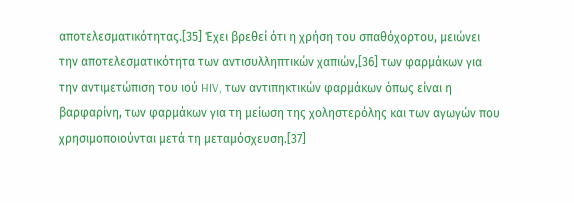αποτελεσματικότητας.[35] Έχει βρεθεί ότι η χρήση του σπαθόχορτου, μειώνει την αποτελεσματικότητα των αντισυλληπτικών χαπιών,[36] των φαρμάκων για την αντιμετώπιση του ιού HIV, των αντιπηκτικών φαρμάκων όπως είναι η βαρφαρίνη, των φαρμάκων για τη μείωση της χοληστερόλης και των αγωγών που χρησιμοποιούνται μετά τη μεταμόσχευση.[37]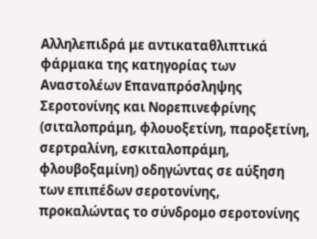Αλληλεπιδρά με αντικαταθλιπτικά φάρμακα της κατηγορίας των Αναστολέων Επαναπρόσληψης Σεροτονίνης και Νορεπινεφρίνης (σιταλοπράμη, φλουοξετίνη, παροξετίνη, σερτραλίνη, εσκιταλοπράμη, φλουβοξαμίνη) οδηγώντας σε αύξηση των επιπέδων σεροτονίνης, προκαλώντας το σύνδρομο σεροτονίνης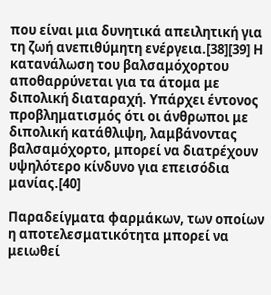που είναι μια δυνητικά απειλητική για τη ζωή ανεπιθύμητη ενέργεια.[38][39] Η κατανάλωση του βαλσαμόχορτου αποθαρρύνεται για τα άτομα με διπολική διαταραχή. Υπάρχει έντονος προβληματισμός ότι οι άνθρωποι με διπολική κατάθλιψη, λαμβάνοντας βαλσαμόχορτο, μπορεί να διατρέχουν υψηλότερο κίνδυνο για επεισόδια μανίας.[40]

Παραδείγματα φαρμάκων, των οποίων η αποτελεσματικότητα μπορεί να μειωθεί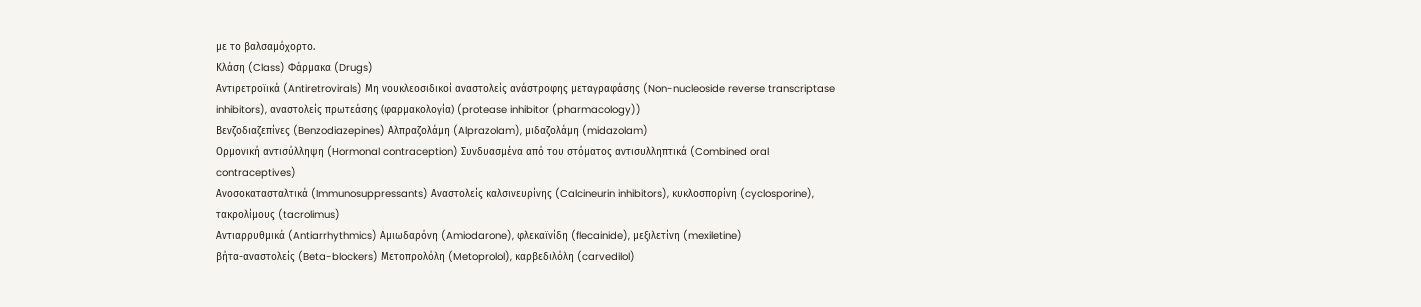με το βαλσαμόχορτο.
Κλάση (Class) Φάρμακα (Drugs)
Αντιρετροϊικά (Antiretrovirals) Μη νουκλεοσιδικοί αναστολείς ανάστροφης μεταγραφάσης (Non-nucleoside reverse transcriptase inhibitors), αναστολείς πρωτεάσης (φαρμακολογία) (protease inhibitor (pharmacology))
Βενζοδιαζεπίνες (Benzodiazepines) Αλπραζολάμη (Alprazolam), μιδαζολάμη (midazolam)
Ορμονική αντισύλληψη (Hormonal contraception) Συνδυασμένα από του στόματος αντισυλληπτικά (Combined oral contraceptives)
Ανοσοκατασταλτικά (Immunosuppressants) Αναστολείς καλσινευρίνης (Calcineurin inhibitors), κυκλοσπορίνη (cyclosporine), τακρολίμους (tacrolimus)
Αντιαρρυθμικά (Antiarrhythmics) Αμιωδαρόνη (Amiodarone), φλεκαϊνίδη (flecainide), μεξιλετίνη (mexiletine)
βήτα-αναστολείς (Beta-blockers) Μετοπρολόλη (Metoprolol), καρβεδιλόλη (carvedilol)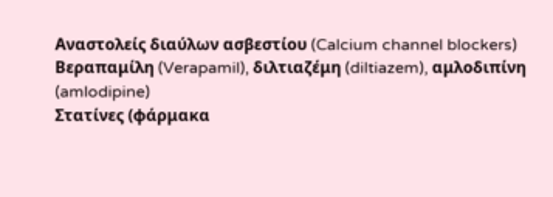Αναστολείς διαύλων ασβεστίου (Calcium channel blockers) Βεραπαμίλη (Verapamil), διλτιαζέμη (diltiazem), αμλοδιπίνη (amlodipine)
Στατίνες (φάρμακα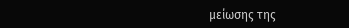μείωσης της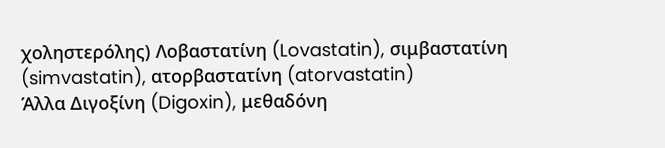χοληστερόλης) Λοβαστατίνη (Lovastatin), σιμβαστατίνη (simvastatin), ατορβαστατίνη (atorvastatin)
Άλλα Διγοξίνη (Digoxin), μεθαδόνη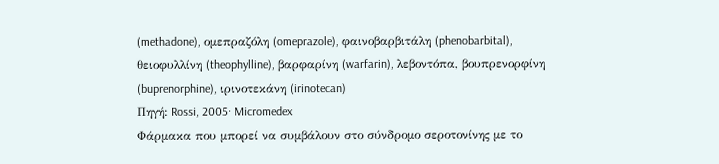(methadone), ομεπραζόλη (omeprazole), φαινοβαρβιτάλη (phenobarbital), θειοφυλλίνη (theophylline), βαρφαρίνη (warfarin), λεβοντόπα, βουπρενορφίνη (buprenorphine), ιρινοτεκάνη (irinotecan)
Πηγή: Rossi, 2005· Micromedex
Φάρμακα που μπορεί να συμβάλουν στο σύνδρομο σεροτονίνης με το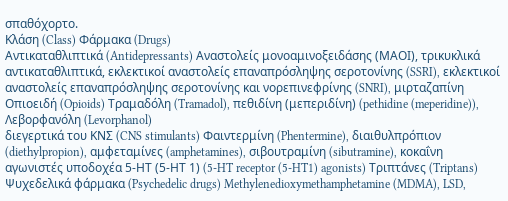σπαθόχορτο.
Κλάση (Class) Φάρμακα (Drugs)
Αντικαταθλιπτικά (Antidepressants) Αναστολείς μονοαμινοξειδάσης (ΜΑΟΙ), τρικυκλικά αντικαταθλιπτικά, εκλεκτικοί αναστολείς επαναπρόσληψης σεροτονίνης (SSRI), εκλεκτικοί αναστολείς επαναπρόσληψης σεροτονίνης και νορεπινεφρίνης (SNRI), μιρταζαπίνη
Οπιοειδή (Opioids) Τραμαδόλη (Tramadol), πεθιδίνη (μεπεριδίνη) (pethidine (meperidine)), Λεβορφανόλη (Levorphanol)
διεγερτικά του ΚΝΣ (CNS stimulants) Φαιντερμίνη (Phentermine), διαιθυλπρόπιον (diethylpropion), αμφεταμίνες (amphetamines), σιβουτραμίνη (sibutramine), κοκαΐνη
αγωνιστές υποδοχέα 5-ΗΤ (5-ΗΤ 1) (5-HT receptor (5-HT1) agonists) Τριπτάνες (Triptans)
Ψυχεδελικά φάρμακα (Psychedelic drugs) Methylenedioxymethamphetamine (MDMA), LSD,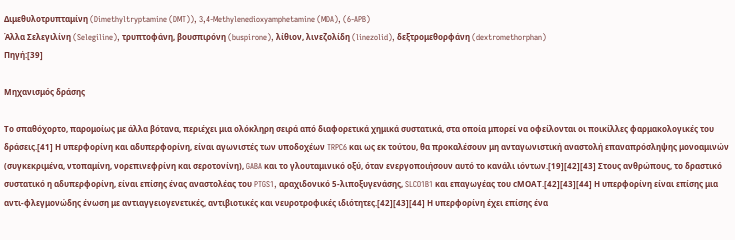Διμεθυλοτρυπταμίνη (Dimethyltryptamine (DMT)), 3,4-Methylenedioxyamphetamine (MDA), (6-APB)
Άλλα Σελεγιλίνη (Selegiline), τρυπτοφάνη, βουσπιρόνη (buspirone), λίθιον, λινεζολίδη (linezolid), δεξτρομεθορφάνη (dextromethorphan)
Πηγή:[39]

Μηχανισμός δράσης

Το σπαθόχορτο, παρομοίως με άλλα βότανα, περιέχει μια ολόκληρη σειρά από διαφορετικά χημικά συστατικά, στα οποία μπορεί να οφείλονται οι ποικίλλες φαρμακολογικές του δράσεις.[41] Η υπερφορίνη και αδυπερφορίνη, είναι αγωνιστές των υποδοχέων TRPC6 και ως εκ τούτου, θα προκαλέσουν μη ανταγωνιστική αναστολή επαναπρόσληψης μονοαμινών (συγκεκριμένα, ντοπαμίνη, νορεπινεφρίνη και σεροτονίνη), GABA και το γλουταμινικό οξύ, όταν ενεργοποιήσουν αυτό το κανάλι ιόντων.[19][42][43] Στους ανθρώπους, το δραστικό συστατικό η αδυπερφορίνη, είναι επίσης ένας αναστολέας του PTGS1, αραχιδονικό 5-λιποξυγενάσης, SLCO1B1 και επαγωγέας του cΜΟΑΤ.[42][43][44] Η υπερφορίνη είναι επίσης μια αντι-φλεγμονώδης ένωση με αντιαγγειογενετικές, αντιβιοτικές και νευροτροφικές ιδιότητες.[42][43][44] Η υπερφορίνη έχει επίσης ένα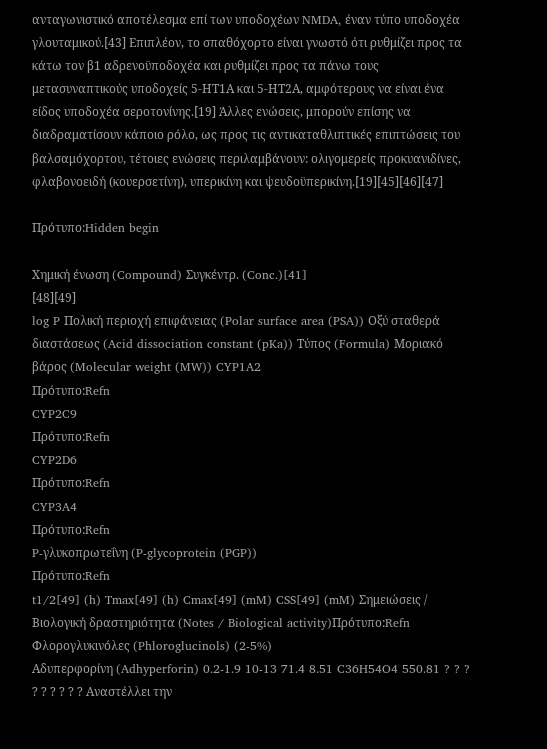ανταγωνιστικό αποτέλεσμα επί των υποδοχέων NMDA, έναν τύπο υποδοχέα γλουταμικού.[43] Επιπλέον, το σπαθόχορτο είναι γνωστό ότι ρυθμίζει προς τα κάτω τον β1 αδρενοϋποδοχέα και ρυθμίζει προς τα πάνω τους μετασυναπτικούς υποδοχείς 5-ΗΤ1Α και 5-ΗΤ2Α, αμφότερους να είναι ένα είδος υποδοχέα σεροτονίνης.[19] Άλλες ενώσεις, μπορούν επίσης να διαδραματίσουν κάποιο ρόλο, ως προς τις αντικαταθλιπτικές επιπτώσεις του βαλσαμόχορτου, τέτοιες ενώσεις περιλαμβάνουν: ολιγομερείς προκυανιδίνες, φλαβονοειδή (κουερσετίνη), υπερικίνη και ψευδοϋπερικίνη.[19][45][46][47]

Πρότυπο:Hidden begin

Χημική ένωση (Compound) Συγκέντρ. (Conc.)[41]
[48][49]
log P Πολική περιοχή επιφάνειας (Polar surface area (PSA)) Οξύ σταθερά διαστάσεως (Acid dissociation constant (pKa)) Τύπος (Formula) Μοριακό βάρος (Molecular weight (MW)) CYP1A2
Πρότυπο:Refn
CYP2C9
Πρότυπο:Refn
CYP2D6
Πρότυπο:Refn
CYP3A4
Πρότυπο:Refn
P-γλυκοπρωτεΐνη (P-glycoprotein (PGP))
Πρότυπο:Refn
t1/2[49] (h) Tmax[49] (h) Cmax[49] (mM) CSS[49] (mM) Σημειώσεις / Βιολογική δραστηριότητα (Notes / Biological activity)Πρότυπο:Refn
Φλορογλυκινόλες (Phloroglucinols) (2-5%)
Αδυπερφορίνη (Adhyperforin) 0.2-1.9 10-13 71.4 8.51 C36H54O4 550.81 ? ? ? ? ? ? ? ? ? Αναστέλλει την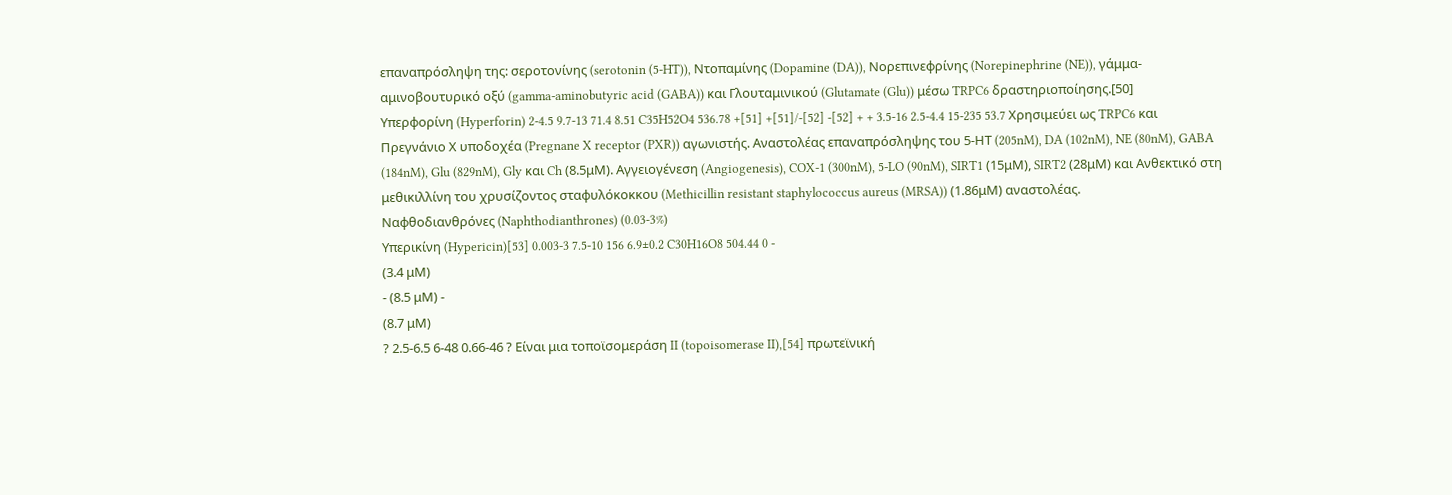επαναπρόσληψη της: σεροτονίνης (serotonin (5-HT)), Ντοπαμίνης (Dopamine (DA)), Νορεπινεφρίνης (Norepinephrine (NE)), γάμμα-αμινοβουτυρικό οξύ (gamma-aminobutyric acid (GABA)) και Γλουταμινικού (Glutamate (Glu)) μέσω TRPC6 δραστηριοποίησης.[50]
Υπερφορίνη (Hyperforin) 2-4.5 9.7-13 71.4 8.51 C35H52O4 536.78 +[51] +[51]/-[52] -[52] + + 3.5-16 2.5-4.4 15-235 53.7 Χρησιμεύει ως TRPC6 και Πρεγνάνιο Χ υποδοχέα (Pregnane X receptor (PXR)) αγωνιστής. Αναστολέας επαναπρόσληψης του 5-ΗΤ (205nM), DA (102nM), NE (80nM), GABA (184nM), Glu (829nM), Gly και Ch (8.5μM). Αγγειογένεση (Angiogenesis), COX-1 (300nM), 5-LO (90nM), SIRT1 (15μM), SIRT2 (28μM) και Ανθεκτικό στη μεθικιλλίνη του χρυσίζοντος σταφυλόκοκκου (Methicillin resistant staphylococcus aureus (MRSA)) (1.86μM) αναστολέας.
Ναφθοδιανθρόνες (Naphthodianthrones) (0.03-3%)
Υπερικίνη (Hypericin)[53] 0.003-3 7.5-10 156 6.9±0.2 C30H16O8 504.44 0 -
(3.4 μM)
- (8.5 μM) -
(8.7 μM)
? 2.5-6.5 6-48 0.66-46 ? Είναι μια τοποϊσομεράση II (topoisomerase II),[54] πρωτεϊνική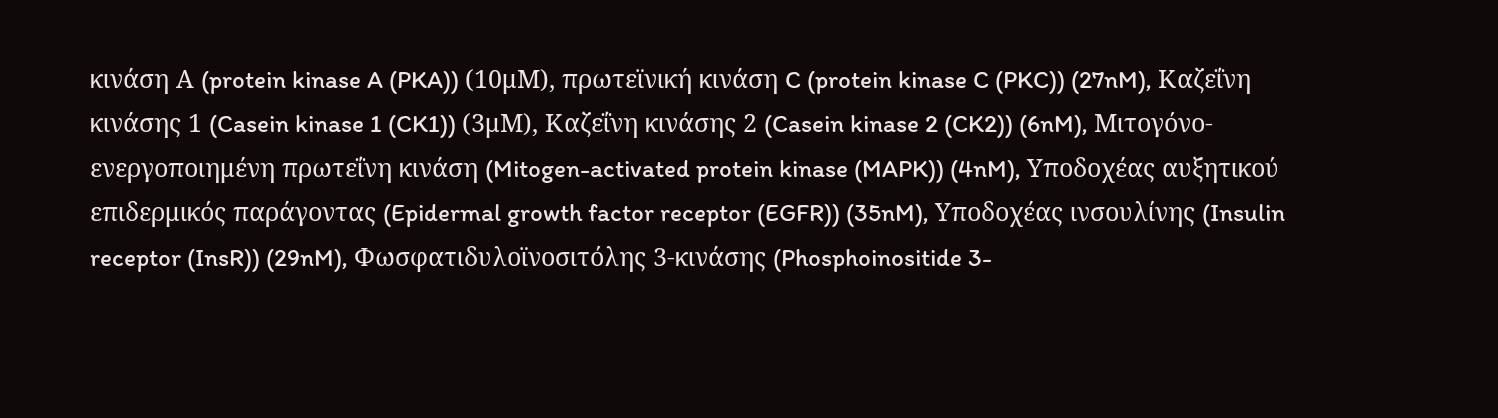κινάση Α (protein kinase A (PKA)) (10μM), πρωτεϊνική κινάση C (protein kinase C (PKC)) (27nM), Καζεΐνη κινάσης 1 (Casein kinase 1 (CK1)) (3μM), Καζεΐνη κινάσης 2 (Casein kinase 2 (CK2)) (6nM), Μιτογόνο-ενεργοποιημένη πρωτεΐνη κινάση (Mitogen-activated protein kinase (MAPK)) (4nM), Υποδοχέας αυξητικού επιδερμικός παράγοντας (Epidermal growth factor receptor (EGFR)) (35nM), Υποδοχέας ινσουλίνης (Insulin receptor (InsR)) (29nM), Φωσφατιδυλοϊνοσιτόλης 3-κινάσης (Phosphoinositide 3-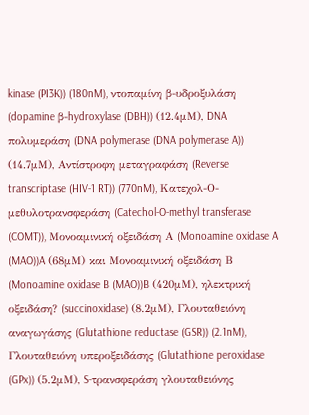kinase (PI3K)) (180nM), ντοπαμίνη β-υδροξυλάση (dopamine β-hydroxylase (DBH)) (12.4μM), DNA πολυμεράση (DNA polymerase (DNA polymerase A)) (14.7μM), Αντίστροφη μεταγραφάση (Reverse transcriptase (HIV-1 RT)) (770nM), Κατεχολ-Ο-μεθυλοτρανσφεράση (Catechol-O-methyl transferase (COMT)), Μονοαμινική οξειδάση Α (Monoamine oxidase A (MAO))A (68μM) και Μονοαμινική οξειδάση Β (Monoamine oxidase B (MAO))B (420μM), ηλεκτρική οξειδάση? (succinoxidase) (8.2μM), Γλουταθειόνη αναγωγάσης (Glutathione reductase (GSR)) (2.1nM), Γλουταθειόνη υπεροξειδάσης (Glutathione peroxidase (GPx)) (5.2μM), S-τρανσφεράση γλουταθειόνης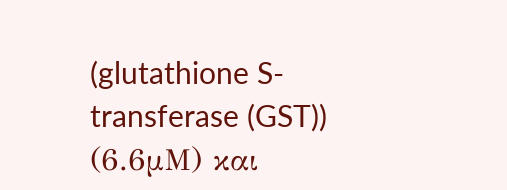(glutathione S-transferase (GST)) (6.6μM) και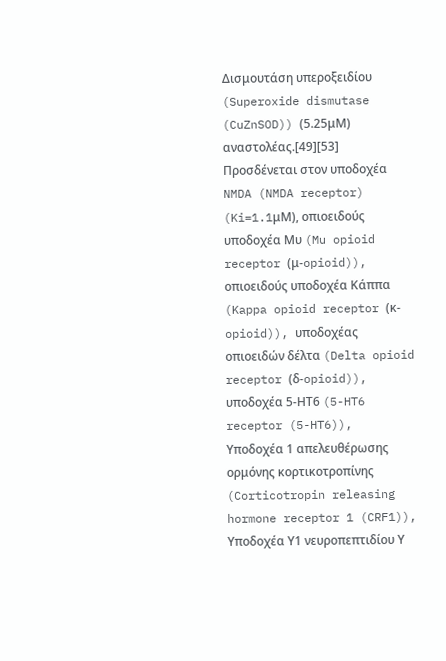Δισμουτάση υπεροξειδίου (Superoxide dismutase (CuZnSOD)) (5.25μM) αναστολέας.[49][53] Προσδένεται στον υποδοχέα NMDA (NMDA receptor) (Ki=1.1μM), οπιοειδούς υποδοχέα Μυ (Mu opioid receptor (μ-opioid)), οπιοειδούς υποδοχέα Κάππα (Kappa opioid receptor (κ-opioid)), υποδοχέας οπιοειδών δέλτα (Delta opioid receptor (δ-opioid)), υποδοχέα 5-ΗΤ6 (5-HT6 receptor (5-HT6)), Υποδοχέα 1 απελευθέρωσης ορμόνης κορτικοτροπίνης (Corticotropin releasing hormone receptor 1 (CRF1)), Υποδοχέα Υ1 νευροπεπτιδίου Υ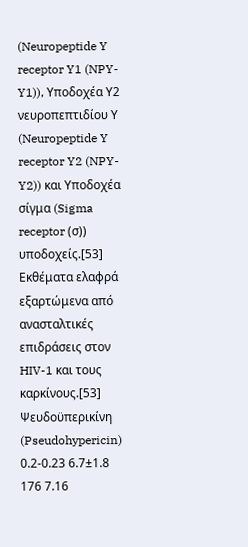(Neuropeptide Y receptor Y1 (NPY-Y1)), Υποδοχέα Υ2 νευροπεπτιδίου Υ (Neuropeptide Y receptor Y2 (NPY-Y2)) και Υποδοχέα σίγμα (Sigma receptor (σ)) υποδοχείς.[53] Εκθέματα ελαφρά εξαρτώμενα από ανασταλτικές επιδράσεις στον HIV-1 και τους καρκίνους.[53]
Ψευδοϋπερικίνη (Pseudohypericin) 0.2-0.23 6.7±1.8 176 7.16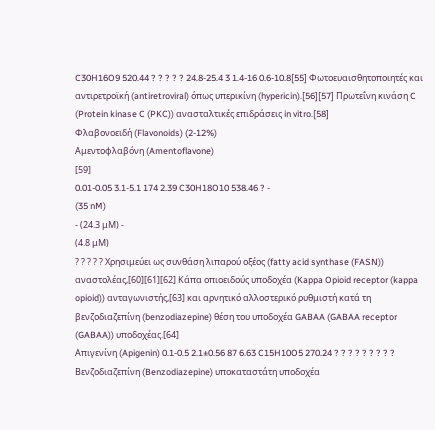C30H16O9 520.44 ? ? ? ? ? 24.8-25.4 3 1.4-16 0.6-10.8[55] Φωτοευαισθητοποιητές και αντιρετροϊκή (antiretroviral) όπως υπερικίνη (hypericin).[56][57] Πρωτεΐνη κινάση C (Protein kinase C (PKC)) ανασταλτικές επιδράσεις in vitro.[58]
Φλαβονοειδή (Flavonoids) (2-12%)
Αμεντοφλαβόνη (Amentoflavone)
[59]
0.01-0.05 3.1-5.1 174 2.39 C30H18O10 538.46 ? -
(35 nM)
- (24.3 μM) -
(4.8 μM)
? ? ? ? ? Χρησιμεύει ως συνθάση λιπαρού οξέος (fatty acid synthase (FASN)) αναστολέας,[60][61][62] Κάπα οπιοειδούς υποδοχέα (Kappa Opioid receptor (kappa opioid)) ανταγωνιστής,[63] και αρνητικό αλλοστερικό ρυθμιστή κατά τη βενζοδιαζεπίνη (benzodiazepine) θέση του υποδοχέα GABAA (GABAA receptor (GABAA)) υποδοχέας.[64]
Απιγενίνη (Apigenin) 0.1-0.5 2.1±0.56 87 6.63 C15H10O5 270.24 ? ? ? ? ? ? ? ? ? Βενζοδιαζεπίνη (Benzodiazepine) υποκαταστάτη υποδοχέα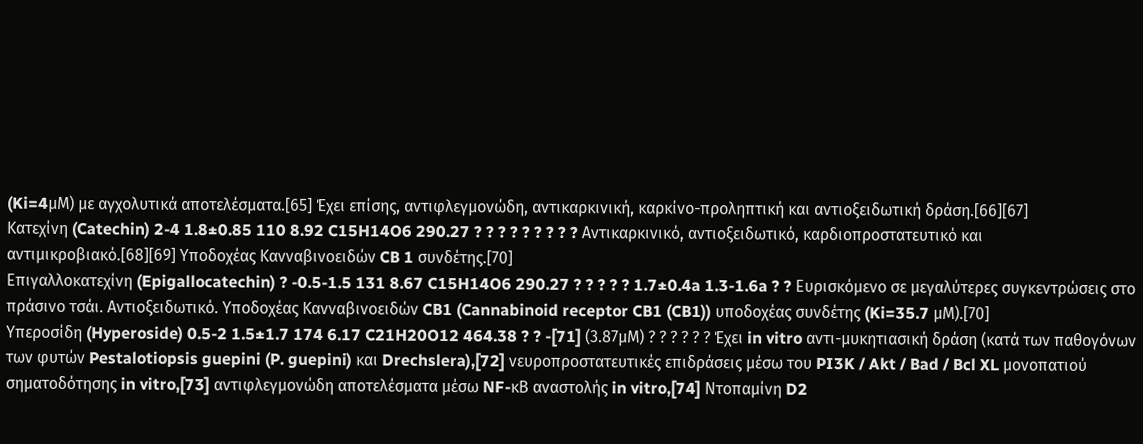(Ki=4μM) με αγχολυτικά αποτελέσματα.[65] Έχει επίσης, αντιφλεγμονώδη, αντικαρκινική, καρκίνο-προληπτική και αντιοξειδωτική δράση.[66][67]
Κατεχίνη (Catechin) 2-4 1.8±0.85 110 8.92 C15H14O6 290.27 ? ? ? ? ? ? ? ? ? Αντικαρκινικό, αντιοξειδωτικό, καρδιοπροστατευτικό και αντιμικροβιακό.[68][69] Υποδοχέας Κανναβινοειδών CB 1 συνδέτης.[70]
Επιγαλλοκατεχίνη (Epigallocatechin) ? -0.5-1.5 131 8.67 C15H14O6 290.27 ? ? ? ? ? 1.7±0.4a 1.3-1.6a ? ? Ευρισκόμενο σε μεγαλύτερες συγκεντρώσεις στο πράσινο τσάι. Αντιοξειδωτικό. Υποδοχέας Κανναβινοειδών CB1 (Cannabinoid receptor CB1 (CB1)) υποδοχέας συνδέτης (Ki=35.7 μM).[70]
Υπεροσίδη (Hyperoside) 0.5-2 1.5±1.7 174 6.17 C21H20O12 464.38 ? ? -[71] (3.87μM) ? ? ? ? ? ? Έχει in vitro αντι-μυκητιασική δράση (κατά των παθογόνων των φυτών Pestalotiopsis guepini (P. guepini) και Drechslera),[72] νευροπροστατευτικές επιδράσεις μέσω του PI3K / Akt / Bad / Bcl XL μονοπατιού σηματοδότησης in vitro,[73] αντιφλεγμονώδη αποτελέσματα μέσω NF-κΒ αναστολής in vitro,[74] Ντοπαμίνη D2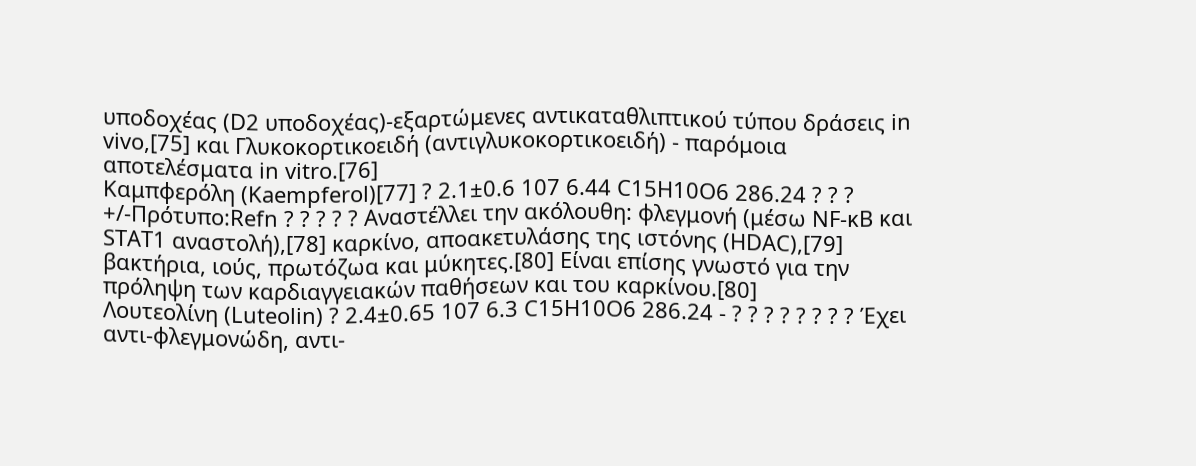υποδοχέας (D2 υποδοχέας)-εξαρτώμενες αντικαταθλιπτικού τύπου δράσεις in vivo,[75] και Γλυκοκορτικοειδή (αντιγλυκοκορτικοειδή) - παρόμοια αποτελέσματα in vitro.[76]
Καμπφερόλη (Kaempferol)[77] ? 2.1±0.6 107 6.44 C15H10O6 286.24 ? ? ? +/-Πρότυπο:Refn ? ? ? ? ? Αναστέλλει την ακόλουθη: φλεγμονή (μέσω NF-κΒ και STAT1 αναστολή),[78] καρκίνο, αποακετυλάσης της ιστόνης (HDAC),[79] βακτήρια, ιούς, πρωτόζωα και μύκητες.[80] Είναι επίσης γνωστό για την πρόληψη των καρδιαγγειακών παθήσεων και του καρκίνου.[80]
Λουτεολίνη (Luteolin) ? 2.4±0.65 107 6.3 C15H10O6 286.24 - ? ? ? ? ? ? ? ? Έχει αντι-φλεγμονώδη, αντι-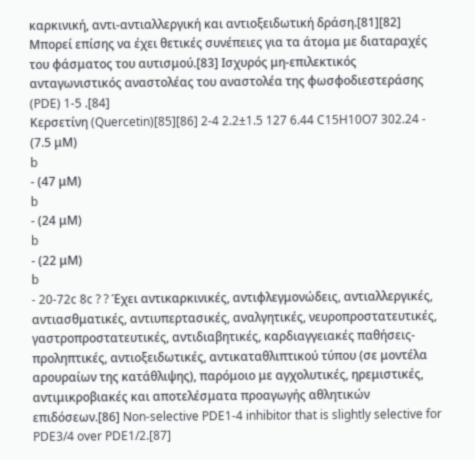καρκινική, αντι-αντιαλλεργική και αντιοξειδωτική δράση.[81][82] Μπορεί επίσης να έχει θετικές συνέπειες για τα άτομα με διαταραχές του φάσματος του αυτισμού.[83] Ισχυρός μη-επιλεκτικός ανταγωνιστικός αναστολέας του αναστολέα της φωσφοδιεστεράσης (PDE) 1-5 .[84]
Κερσετίνη (Quercetin)[85][86] 2-4 2.2±1.5 127 6.44 C15H10O7 302.24 -
(7.5 μM)
b
- (47 μM)
b
- (24 μM)
b
- (22 μM)
b
- 20-72c 8c ? ? Έχει αντικαρκινικές, αντιφλεγμονώδεις, αντιαλλεργικές, αντιασθματικές, αντιυπερτασικές, αναλγητικές, νευροπροστατευτικές, γαστροπροστατευτικές, αντιδιαβητικές, καρδιαγγειακές παθήσεις-προληπτικές, αντιοξειδωτικές, αντικαταθλιπτικού τύπου (σε μοντέλα αρουραίων της κατάθλιψης), παρόμοιο με αγχολυτικές, ηρεμιστικές, αντιμικροβιακές και αποτελέσματα προαγωγής αθλητικών επιδόσεων.[86] Non-selective PDE1-4 inhibitor that is slightly selective for PDE3/4 over PDE1/2.[87]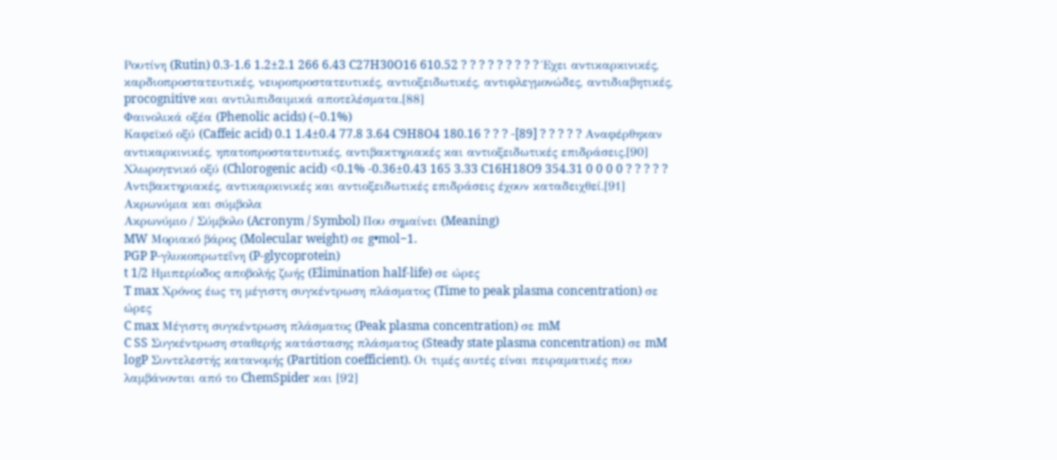Ρουτίνη (Rutin) 0.3-1.6 1.2±2.1 266 6.43 C27H30O16 610.52 ? ? ? ? ? ? ? ? ? Έχει αντικαρκινικές, καρδιοπροστατευτικές, νευροπροστατευτικές, αντιοξειδωτικές, αντιφλεγμονώδες, αντιδιαβητικές, procognitive και αντιλιπιδαιμικά αποτελέσματα.[88]
Φαινολικά οξέα (Phenolic acids) (~0.1%)
Καφεϊκό οξύ (Caffeic acid) 0.1 1.4±0.4 77.8 3.64 C9H8O4 180.16 ? ? ? -[89] ? ? ? ? ? Αναφέρθηκαν αντικαρκινικές, ηπατοπροστατευτικές, αντιβακτηριακές και αντιοξειδωτικές επιδράσεις.[90]
Χλωρογενικό οξύ (Chlorogenic acid) <0.1% -0.36±0.43 165 3.33 C16H18O9 354.31 0 0 0 0 ? ? ? ? ? Αντιβακτηριακές, αντικαρκινικές και αντιοξειδωτικές επιδράσεις έχουν καταδειχθεί.[91]
Ακρωνύμια και σύμβολα
Ακρωνύμιο / Σύμβολο (Acronym / Symbol) Που σημαίνει (Meaning)
MW Μοριακό βάρος (Molecular weight) σε g•mol−1.
PGP P-γλυκοπρωτεΐνη (P-glycoprotein)
t 1/2 Ημιπερίοδος αποβολής ζωής (Elimination half-life) σε ώρες
T max Χρόνος έως τη μέγιστη συγκέντρωση πλάσματος (Time to peak plasma concentration) σε ώρες
C max Μέγιστη συγκέντρωση πλάσματος (Peak plasma concentration) σε mM
C SS Συγκέντρωση σταθερής κατάστασης πλάσματος (Steady state plasma concentration) σε mM
logP Συντελεστής κατανομής (Partition coefficient). Οι τιμές αυτές είναι πειραματικές που λαμβάνονται από το ChemSpider και [92]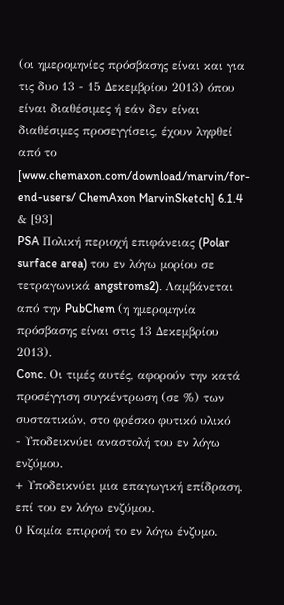(οι ημερομηνίες πρόσβασης είναι και για τις δυο 13 - 15 Δεκεμβρίου 2013) όπου είναι διαθέσιμες ή εάν δεν είναι διαθέσιμες προσεγγίσεις, έχουν ληφθεί από το [www.chemaxon.com/download/marvin/for-end-users/ ChemAxon MarvinSketch] 6.1.4 & [93]
PSA Πολική περιοχή επιφάνειας (Polar surface area) του εν λόγω μορίου σε τετραγωνικά angstroms2). Λαμβάνεται από την PubChem (η ημερομηνία πρόσβασης είναι στις 13 Δεκεμβρίου 2013).
Conc. Οι τιμές αυτές, αφορούν την κατά προσέγγιση συγκέντρωση (σε %) των συστατικών, στο φρέσκο φυτικό υλικό
- Υποδεικνύει αναστολή του εν λόγω ενζύμου.
+ Υποδεικνύει μια επαγωγική επίδραση, επί του εν λόγω ενζύμου.
0 Καμία επιρροή το εν λόγω ένζυμο.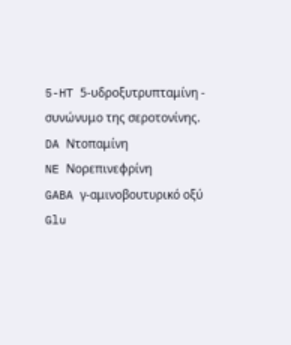5-HT 5-υδροξυτρυπταμίνη - συνώνυμο της σεροτονίνης.
DA Ντοπαμίνη
NE Νορεπινεφρίνη
GABA γ-αμινοβουτυρικό οξύ
Glu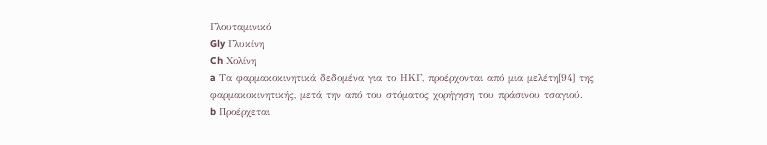Γλουταμινικό
Gly Γλυκίνη
Ch Χολίνη
a Τα φαρμακοκινητικά δεδομένα για το ΗΚΓ, προέρχονται από μια μελέτη[94] της φαρμακοκινητικής, μετά την από του στόματος χορήγηση του πράσινου τσαγιού.
b Προέρχεται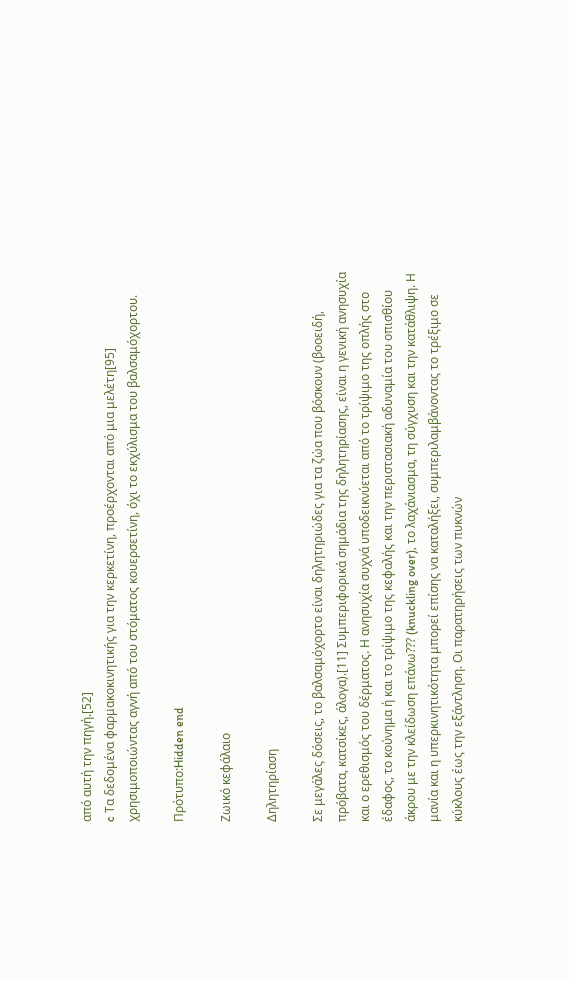από αυτή την πηγή.[52]
c Τα δεδομένα φαρμακοκινητικής για την κερκετίνη, προέρχονται από μια μελέτη[95] χρησιμοποιώντας αγνή από του στόματος κουερσετίνη, όχι το εκχύλισμα του βαλσαμόχορτου.

Πρότυπο:Hidden end

Ζωικό κεφάλαιο

Δηλητηρίαση

Σε μεγάλες δόσεις, το βαλσαμόχορτο είναι δηλητηριώδες για τα ζώα που βόσκουν (βοοειδή, πρόβατα, κατσίκες, άλογα).[11] Συμπεριφορικά σημάδια της δηλητηρίασης, είναι η γενική ανησυχία και ο ερεθισμός του δέρματος. Η ανησυχία συχνά υποδεικνύεται από το τρίψιμο της οπλής στο έδαφος, το κούνημα ή και το τρίψιμο της κεφαλής και την περιστασιακή αδυναμία του οπισθίου άκρου με την κλείδωση επάνω??? (knuckling over), το λαχάνιασμα, τη σύγχυση και την κατάθλιψη. Η μανία και η υπερκινητικότητα μπορεί επίσης να καταλήξει, συμπεριλαμβάνοντας το τρέξιμο σε κύκλους έως την εξάντληση. Οι παρατηρήσεις των πυκνών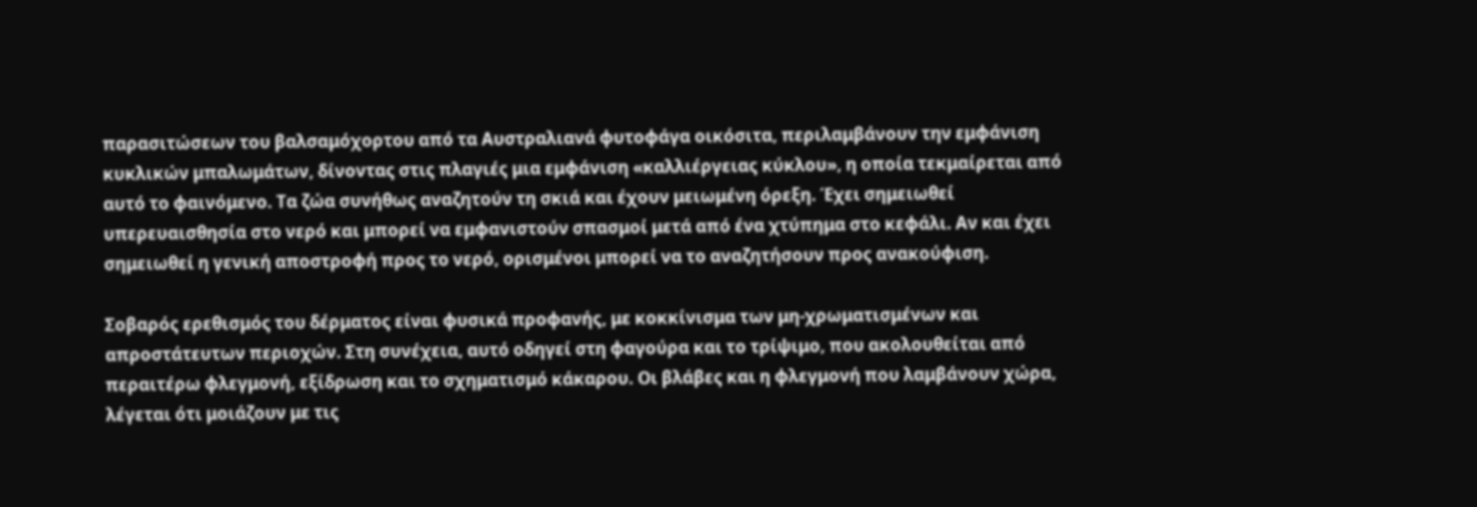παρασιτώσεων του βαλσαμόχορτου από τα Αυστραλιανά φυτοφάγα οικόσιτα, περιλαμβάνουν την εμφάνιση κυκλικών μπαλωμάτων, δίνοντας στις πλαγιές μια εμφάνιση «καλλιέργειας κύκλου», η οποία τεκμαίρεται από αυτό το φαινόμενο. Τα ζώα συνήθως αναζητούν τη σκιά και έχουν μειωμένη όρεξη. Έχει σημειωθεί υπερευαισθησία στο νερό και μπορεί να εμφανιστούν σπασμοί μετά από ένα χτύπημα στο κεφάλι. Αν και έχει σημειωθεί η γενική αποστροφή προς το νερό, ορισμένοι μπορεί να το αναζητήσουν προς ανακούφιση.

Σοβαρός ερεθισμός του δέρματος είναι φυσικά προφανής, με κοκκίνισμα των μη-χρωματισμένων και απροστάτευτων περιοχών. Στη συνέχεια, αυτό οδηγεί στη φαγούρα και το τρίψιμο, που ακολουθείται από περαιτέρω φλεγμονή, εξίδρωση και το σχηματισμό κάκαρου. Οι βλάβες και η φλεγμονή που λαμβάνουν χώρα, λέγεται ότι μοιάζουν με τις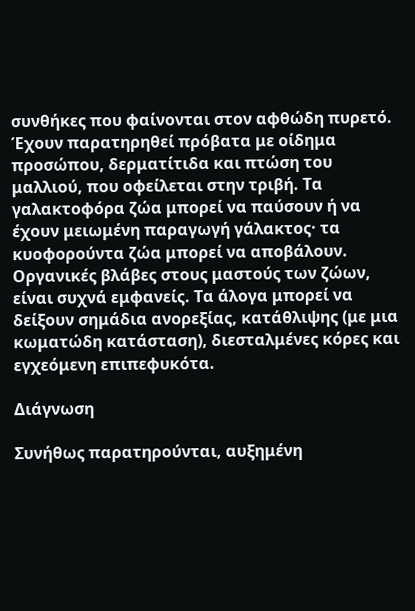συνθήκες που φαίνονται στον αφθώδη πυρετό. Έχουν παρατηρηθεί πρόβατα με οίδημα προσώπου, δερματίτιδα και πτώση του μαλλιού, που οφείλεται στην τριβή. Τα γαλακτοφόρα ζώα μπορεί να παύσουν ή να έχουν μειωμένη παραγωγή γάλακτος· τα κυοφορούντα ζώα μπορεί να αποβάλουν. Οργανικές βλάβες στους μαστούς των ζώων, είναι συχνά εμφανείς. Τα άλογα μπορεί να δείξουν σημάδια ανορεξίας, κατάθλιψης (με μια κωματώδη κατάσταση), διεσταλμένες κόρες και εγχεόμενη επιπεφυκότα.

Διάγνωση

Συνήθως παρατηρούνται, αυξημένη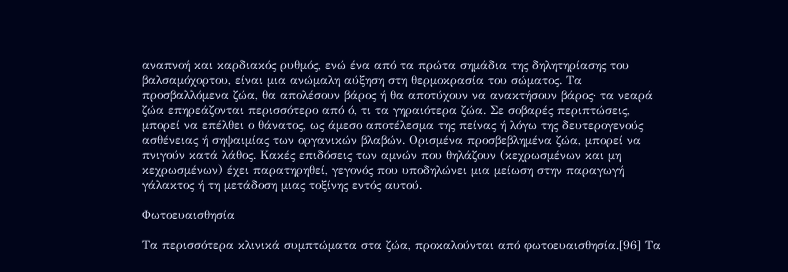αναπνοή και καρδιακός ρυθμός, ενώ ένα από τα πρώτα σημάδια της δηλητηρίασης του βαλσαμόχορτου, είναι μια ανώμαλη αύξηση στη θερμοκρασία του σώματος. Τα προσβαλλόμενα ζώα, θα απολέσουν βάρος ή θα αποτύχουν να ανακτήσουν βάρος· τα νεαρά ζώα επηρεάζονται περισσότερο από ό, τι τα γηραιότερα ζώα. Σε σοβαρές περιπτώσεις, μπορεί να επέλθει ο θάνατος, ως άμεσο αποτέλεσμα της πείνας ή λόγω της δευτερογενούς ασθένειας ή σηψαιμίας των οργανικών βλαβών. Ορισμένα προσβεβλημένα ζώα, μπορεί να πνιγούν κατά λάθος. Κακές επιδόσεις των αμνών που θηλάζουν (κεχρωσμένων και μη κεχρωσμένων) έχει παρατηρηθεί, γεγονός που υποδηλώνει μια μείωση στην παραγωγή γάλακτος ή τη μετάδοση μιας τοξίνης εντός αυτού.

Φωτοευαισθησία

Τα περισσότερα κλινικά συμπτώματα στα ζώα, προκαλούνται από φωτοευαισθησία.[96] Τα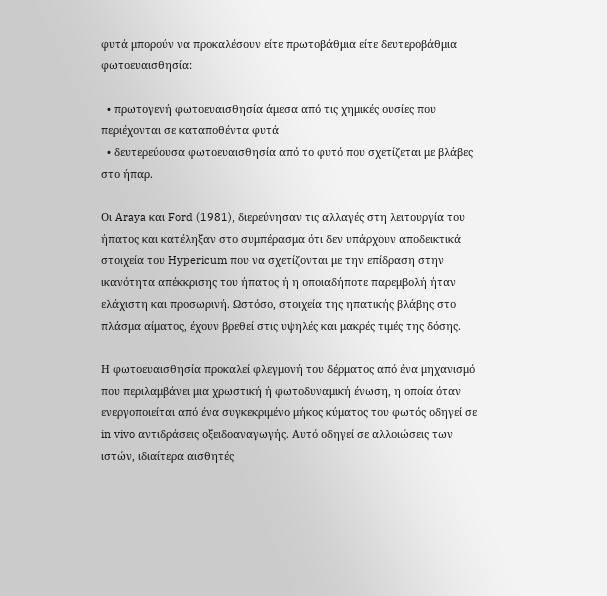φυτά μπορούν να προκαλέσουν είτε πρωτοβάθμια είτε δευτεροβάθμια φωτοευαισθησία:

  • πρωτογενή φωτοευαισθησία άμεσα από τις χημικές ουσίες που περιέχονται σε καταποθέντα φυτά
  • δευτερεύουσα φωτοευαισθησία από το φυτό που σχετίζεται με βλάβες στο ήπαρ.

Οι Araya και Ford (1981), διερεύνησαν τις αλλαγές στη λειτουργία του ήπατος και κατέληξαν στο συμπέρασμα ότι δεν υπάρχουν αποδεικτικά στοιχεία του Hypericum που να σχετίζονται με την επίδραση στην ικανότητα απέκκρισης του ήπατος ή η οποιαδήποτε παρεμβολή ήταν ελάχιστη και προσωρινή. Ωστόσο, στοιχεία της ηπατικής βλάβης στο πλάσμα αίματος, έχουν βρεθεί στις υψηλές και μακρές τιμές της δόσης.

Η φωτοευαισθησία προκαλεί φλεγμονή του δέρματος από ένα μηχανισμό που περιλαμβάνει μια χρωστική ή φωτοδυναμική ένωση, η οποία όταν ενεργοποιείται από ένα συγκεκριμένο μήκος κύματος του φωτός οδηγεί σε in vivo αντιδράσεις οξειδοαναγωγής. Αυτό οδηγεί σε αλλοιώσεις των ιστών, ιδιαίτερα αισθητές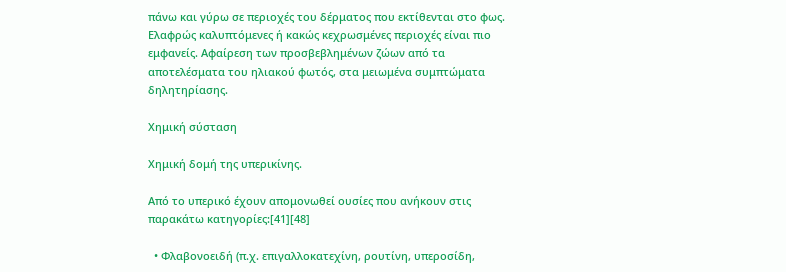πάνω και γύρω σε περιοχές του δέρματος που εκτίθενται στο φως. Ελαφρώς καλυπτόμενες ή κακώς κεχρωσμένες περιοχές είναι πιο εμφανείς. Αφαίρεση των προσβεβλημένων ζώων από τα αποτελέσματα του ηλιακού φωτός, στα μειωμένα συμπτώματα δηλητηρίασης.

Χημική σύσταση

Χημική δομή της υπερικίνης.

Από το υπερικό έχουν απομονωθεί ουσίες που ανήκουν στις παρακάτω κατηγορίες:[41][48]

  • Φλαβονοειδή (π.χ. επιγαλλοκατεχίνη, ρουτίνη, υπεροσίδη,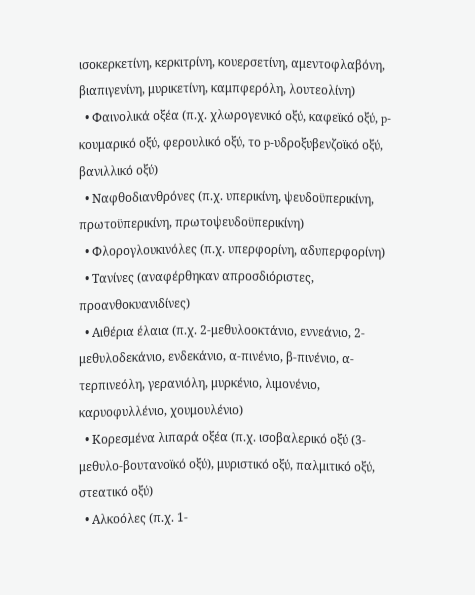ισοκερκετίνη, κερκιτρίνη, κουερσετίνη, αμεντοφλαβόνη, βιαπιγενίνη, μυρικετίνη, καμπφερόλη, λουτεολίνη)
  • Φαινολικά οξέα (π.χ. χλωρογενικό οξύ, καφεϊκό οξύ, p-κουμαρικό οξύ, φερουλικό οξύ, το p-υδροξυβενζοϊκό οξύ, βανιλλικό οξύ)
  • Ναφθοδιανθρόνες (π.χ. υπερικίνη, ψευδοϋπερικίνη, πρωτοϋπερικίνη, πρωτοψευδοϋπερικίνη)
  • Φλορογλουκινόλες (π.χ. υπερφορίνη, αδυπερφορίνη)
  • Τανίνες (αναφέρθηκαν απροσδιόριστες, προανθοκυανιδίνες)
  • Αιθέρια έλαια (π.χ. 2-μεθυλοοκτάνιο, εννεάνιο, 2-μεθυλοδεκάνιο, ενδεκάνιο, α-πινένιο, β-πινένιο, α-τερπινεόλη, γερανιόλη, μυρκένιο, λιμονένιο, καρυοφυλλένιο, χουμουλένιο)
  • Κορεσμένα λιπαρά οξέα (π.χ. ισοβαλερικό οξύ (3-μεθυλο-βουτανοϊκό οξύ), μυριστικό οξύ, παλμιτικό οξύ, στεατικό οξύ)
  • Αλκοόλες (π.χ. 1-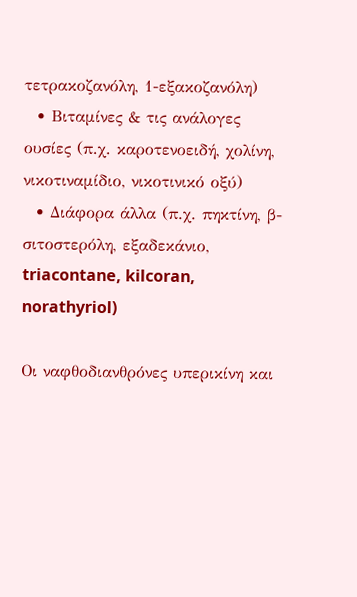τετρακοζανόλη, 1-εξακοζανόλη)
  • Βιταμίνες & τις ανάλογες ουσίες (π.χ. καροτενοειδή, χολίνη, νικοτιναμίδιο, νικοτινικό οξύ)
  • Διάφορα άλλα (π.χ. πηκτίνη, β-σιτοστερόλη, εξαδεκάνιο, triacontane, kilcoran, norathyriol)

Οι ναφθοδιανθρόνες υπερικίνη και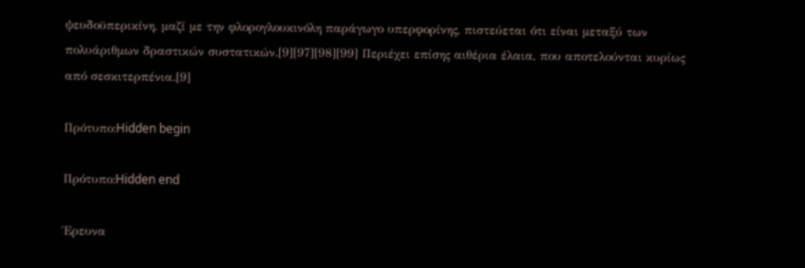ψευδοϋπερικίνη, μαζί με την φλορογλουκινόλη παράγωγο υπερφορίνης, πιστεύεται ότι είναι μεταξύ των πολυάριθμων δραστικών συστατικών.[9][97][98][99] Περιέχει επίσης αιθέρια έλαια, που αποτελούνται κυρίως από σεσκιτερπένια.[9]

Πρότυπο:Hidden begin

Πρότυπο:Hidden end

Έρευνα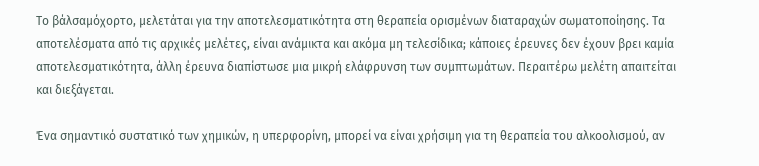Το βάλσαμόχορτο, μελετάται για την αποτελεσματικότητα στη θεραπεία ορισμένων διαταραχών σωματοποίησης. Τα αποτελέσματα από τις αρχικές μελέτες, είναι ανάμικτα και ακόμα μη τελεσίδικα; κάποιες έρευνες δεν έχουν βρει καμία αποτελεσματικότητα, άλλη έρευνα διαπίστωσε μια μικρή ελάφρυνση των συμπτωμάτων. Περαιτέρω μελέτη απαιτείται και διεξάγεται.

Ένα σημαντικό συστατικό των χημικών, η υπερφορίνη, μπορεί να είναι χρήσιμη για τη θεραπεία του αλκοολισμού, αν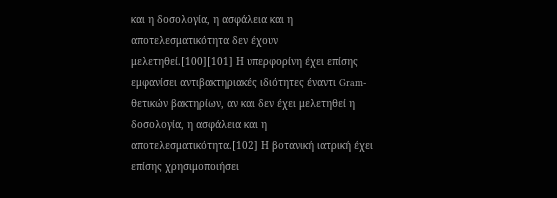και η δοσολογία, η ασφάλεια και η αποτελεσματικότητα δεν έχουν μελετηθεί.[100][101] Η υπερφορίνη έχει επίσης εμφανίσει αντιβακτηριακές ιδιότητες έναντι Gram-θετικών βακτηρίων, αν και δεν έχει μελετηθεί η δοσολογία, η ασφάλεια και η αποτελεσματικότητα.[102] Η βοτανική ιατρική έχει επίσης χρησιμοποιήσει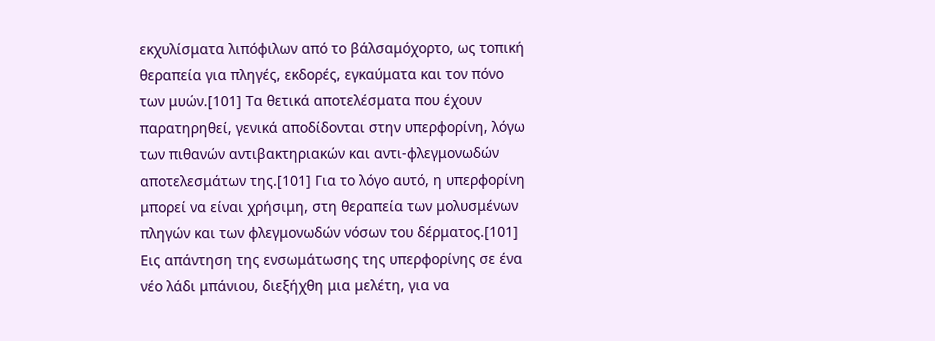εκχυλίσματα λιπόφιλων από το βάλσαμόχορτο, ως τοπική θεραπεία για πληγές, εκδορές, εγκαύματα και τον πόνο των μυών.[101] Τα θετικά αποτελέσματα που έχουν παρατηρηθεί, γενικά αποδίδονται στην υπερφορίνη, λόγω των πιθανών αντιβακτηριακών και αντι-φλεγμονωδών αποτελεσμάτων της.[101] Για το λόγο αυτό, η υπερφορίνη μπορεί να είναι χρήσιμη, στη θεραπεία των μολυσμένων πληγών και των φλεγμονωδών νόσων του δέρματος.[101] Εις απάντηση της ενσωμάτωσης της υπερφορίνης σε ένα νέο λάδι μπάνιου, διεξήχθη μια μελέτη, για να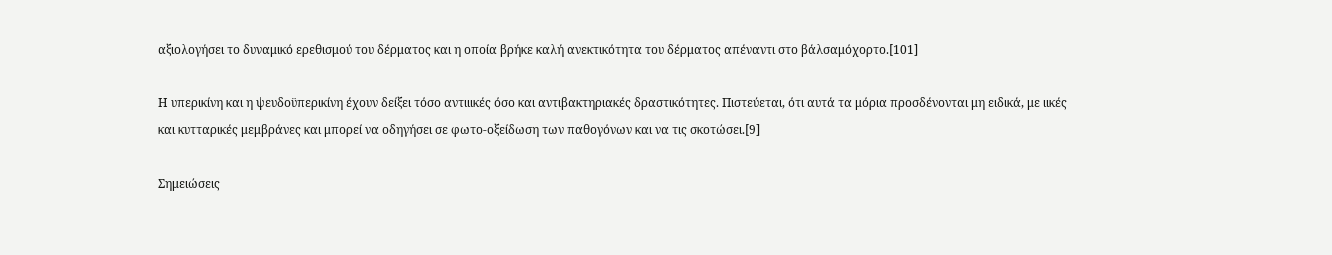αξιολογήσει το δυναμικό ερεθισμού του δέρματος και η οποία βρήκε καλή ανεκτικότητα του δέρματος απέναντι στο βάλσαμόχορτο.[101]

Η υπερικίνη και η ψευδοϋπερικίνη έχουν δείξει τόσο αντιιικές όσο και αντιβακτηριακές δραστικότητες. Πιστεύεται, ότι αυτά τα μόρια προσδένονται μη ειδικά, με ιικές και κυτταρικές μεμβράνες και μπορεί να οδηγήσει σε φωτο-οξείδωση των παθογόνων και να τις σκοτώσει.[9]

Σημειώσεις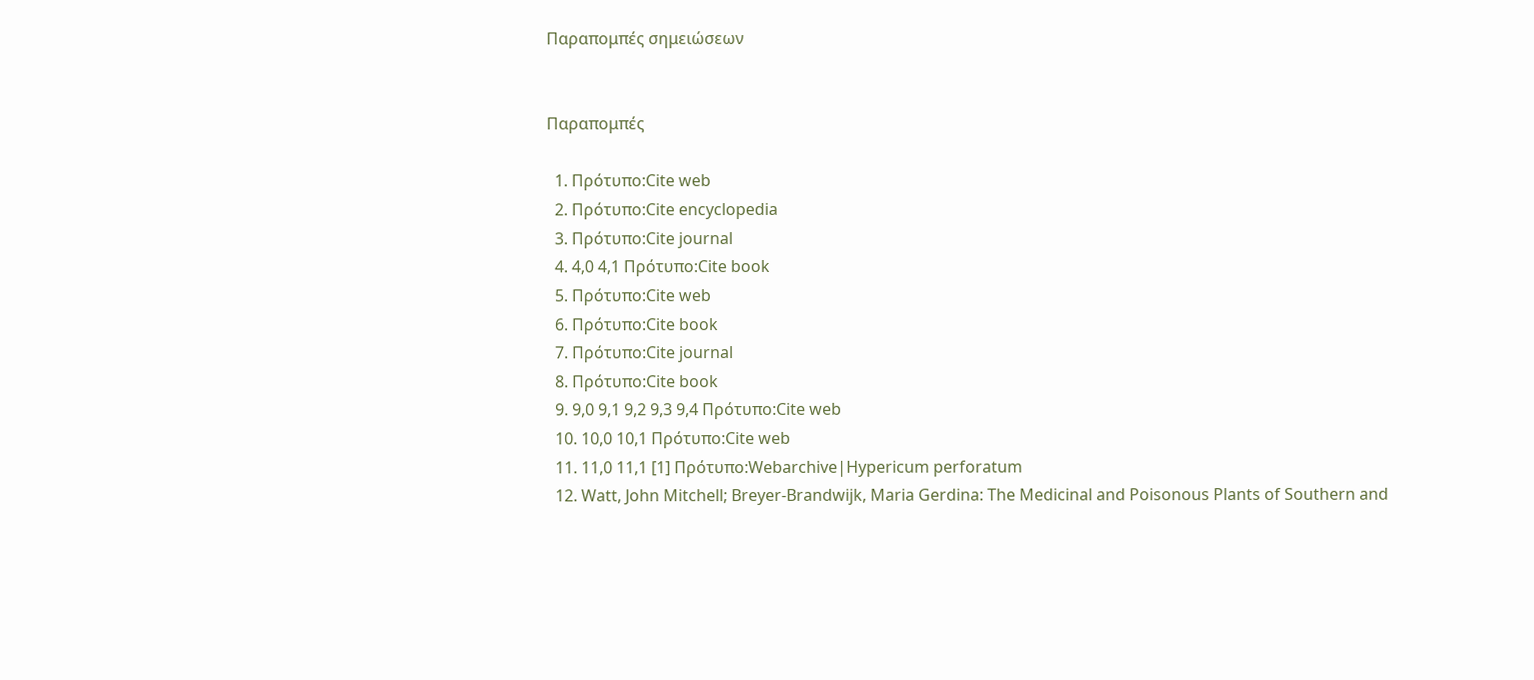Παραπομπές σημειώσεων


Παραπομπές

  1. Πρότυπο:Cite web
  2. Πρότυπο:Cite encyclopedia
  3. Πρότυπο:Cite journal
  4. 4,0 4,1 Πρότυπο:Cite book
  5. Πρότυπο:Cite web
  6. Πρότυπο:Cite book
  7. Πρότυπο:Cite journal
  8. Πρότυπο:Cite book
  9. 9,0 9,1 9,2 9,3 9,4 Πρότυπο:Cite web
  10. 10,0 10,1 Πρότυπο:Cite web
  11. 11,0 11,1 [1] Πρότυπο:Webarchive|Hypericum perforatum
  12. Watt, John Mitchell; Breyer-Brandwijk, Maria Gerdina: The Medicinal and Poisonous Plants of Southern and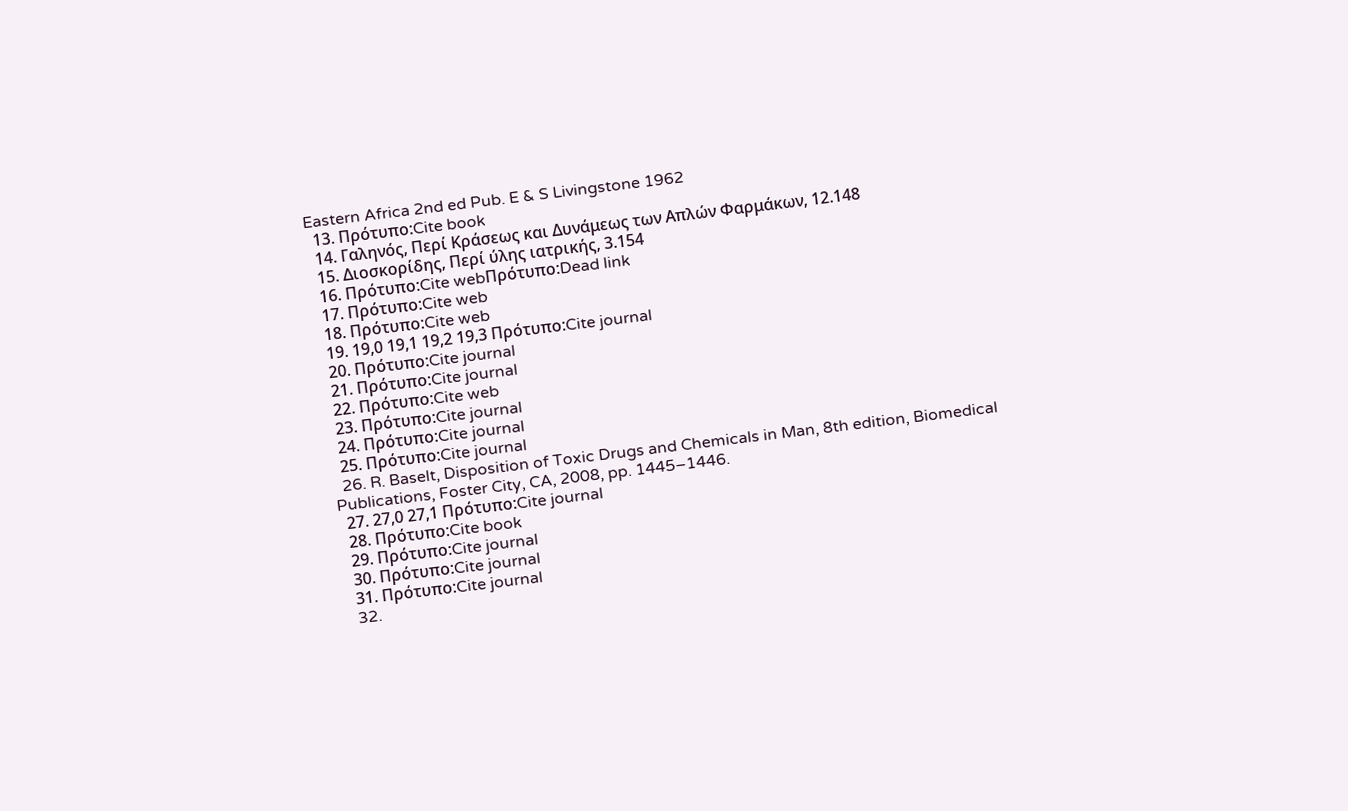Eastern Africa 2nd ed Pub. E & S Livingstone 1962
  13. Πρότυπο:Cite book
  14. Γαληνός, Περί Κράσεως και Δυνάμεως των Απλών Φαρμάκων, 12.148
  15. Διοσκορίδης, Περί ύλης ιατρικής, 3.154
  16. Πρότυπο:Cite webΠρότυπο:Dead link
  17. Πρότυπο:Cite web
  18. Πρότυπο:Cite web
  19. 19,0 19,1 19,2 19,3 Πρότυπο:Cite journal
  20. Πρότυπο:Cite journal
  21. Πρότυπο:Cite journal
  22. Πρότυπο:Cite web
  23. Πρότυπο:Cite journal
  24. Πρότυπο:Cite journal
  25. Πρότυπο:Cite journal
  26. R. Baselt, Disposition of Toxic Drugs and Chemicals in Man, 8th edition, Biomedical Publications, Foster City, CA, 2008, pp. 1445–1446.
  27. 27,0 27,1 Πρότυπο:Cite journal
  28. Πρότυπο:Cite book
  29. Πρότυπο:Cite journal
  30. Πρότυπο:Cite journal
  31. Πρότυπο:Cite journal
  32.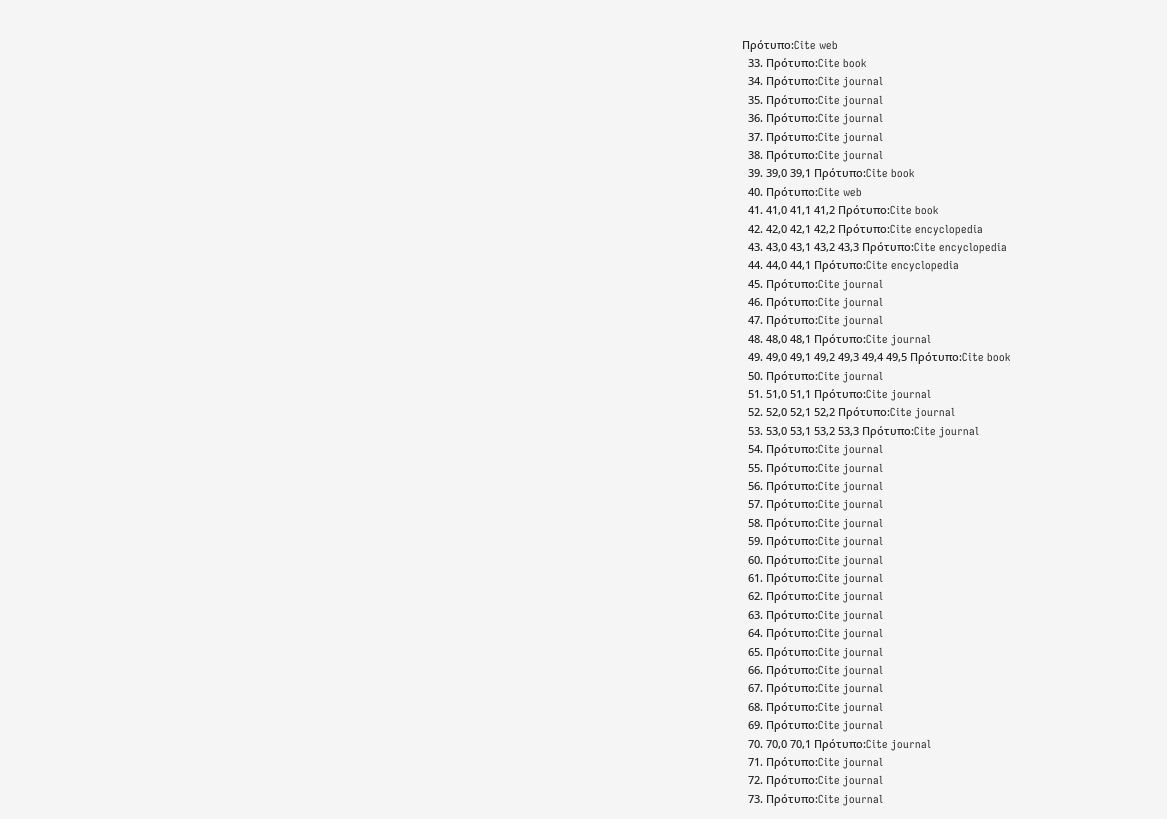Πρότυπο:Cite web
  33. Πρότυπο:Cite book
  34. Πρότυπο:Cite journal
  35. Πρότυπο:Cite journal
  36. Πρότυπο:Cite journal
  37. Πρότυπο:Cite journal
  38. Πρότυπο:Cite journal
  39. 39,0 39,1 Πρότυπο:Cite book
  40. Πρότυπο:Cite web
  41. 41,0 41,1 41,2 Πρότυπο:Cite book
  42. 42,0 42,1 42,2 Πρότυπο:Cite encyclopedia
  43. 43,0 43,1 43,2 43,3 Πρότυπο:Cite encyclopedia
  44. 44,0 44,1 Πρότυπο:Cite encyclopedia
  45. Πρότυπο:Cite journal
  46. Πρότυπο:Cite journal
  47. Πρότυπο:Cite journal
  48. 48,0 48,1 Πρότυπο:Cite journal
  49. 49,0 49,1 49,2 49,3 49,4 49,5 Πρότυπο:Cite book
  50. Πρότυπο:Cite journal
  51. 51,0 51,1 Πρότυπο:Cite journal
  52. 52,0 52,1 52,2 Πρότυπο:Cite journal
  53. 53,0 53,1 53,2 53,3 Πρότυπο:Cite journal
  54. Πρότυπο:Cite journal
  55. Πρότυπο:Cite journal
  56. Πρότυπο:Cite journal
  57. Πρότυπο:Cite journal
  58. Πρότυπο:Cite journal
  59. Πρότυπο:Cite journal
  60. Πρότυπο:Cite journal
  61. Πρότυπο:Cite journal
  62. Πρότυπο:Cite journal
  63. Πρότυπο:Cite journal
  64. Πρότυπο:Cite journal
  65. Πρότυπο:Cite journal
  66. Πρότυπο:Cite journal
  67. Πρότυπο:Cite journal
  68. Πρότυπο:Cite journal
  69. Πρότυπο:Cite journal
  70. 70,0 70,1 Πρότυπο:Cite journal
  71. Πρότυπο:Cite journal
  72. Πρότυπο:Cite journal
  73. Πρότυπο:Cite journal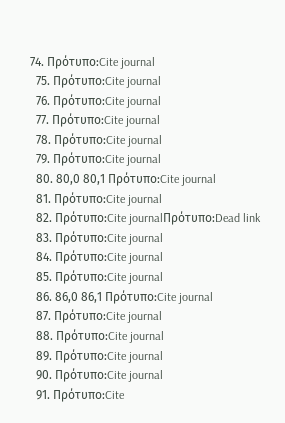74. Πρότυπο:Cite journal
  75. Πρότυπο:Cite journal
  76. Πρότυπο:Cite journal
  77. Πρότυπο:Cite journal
  78. Πρότυπο:Cite journal
  79. Πρότυπο:Cite journal
  80. 80,0 80,1 Πρότυπο:Cite journal
  81. Πρότυπο:Cite journal
  82. Πρότυπο:Cite journalΠρότυπο:Dead link
  83. Πρότυπο:Cite journal
  84. Πρότυπο:Cite journal
  85. Πρότυπο:Cite journal
  86. 86,0 86,1 Πρότυπο:Cite journal
  87. Πρότυπο:Cite journal
  88. Πρότυπο:Cite journal
  89. Πρότυπο:Cite journal
  90. Πρότυπο:Cite journal
  91. Πρότυπο:Cite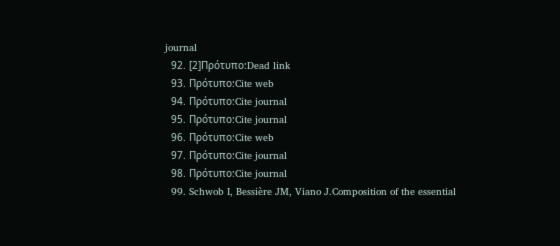journal
  92. [2]Πρότυπο:Dead link
  93. Πρότυπο:Cite web
  94. Πρότυπο:Cite journal
  95. Πρότυπο:Cite journal
  96. Πρότυπο:Cite web
  97. Πρότυπο:Cite journal
  98. Πρότυπο:Cite journal
  99. Schwob I, Bessière JM, Viano J.Composition of the essential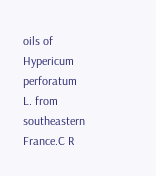oils of Hypericum perforatum L. from southeastern France.C R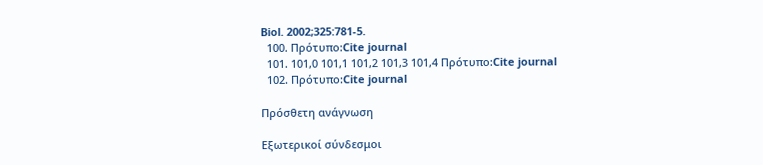Biol. 2002;325:781-5.
  100. Πρότυπο:Cite journal
  101. 101,0 101,1 101,2 101,3 101,4 Πρότυπο:Cite journal
  102. Πρότυπο:Cite journal

Πρόσθετη ανάγνωση

Εξωτερικοί σύνδεσμοι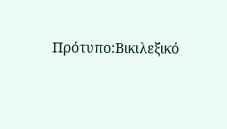Πρότυπο:Βικιλεξικό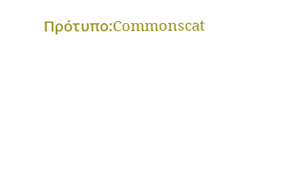Πρότυπο:Commonscat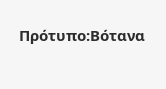Πρότυπο:Βότανα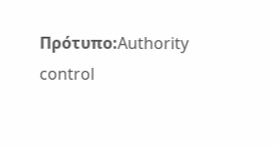Πρότυπο:Authority control